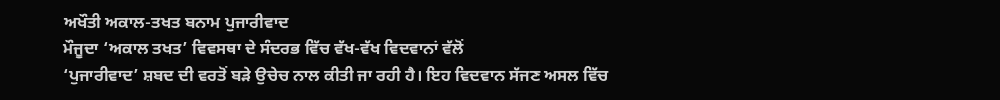ਅਖੌਤੀ ਅਕਾਲ-ਤਖਤ ਬਨਾਮ ਪੁਜਾਰੀਵਾਦ
ਮੌਜੂਦਾ ‘ਅਕਾਲ ਤਖਤ’ ਵਿਵਸਥਾ ਦੇ ਸੰਦਰਭ ਵਿੱਚ ਵੱਖ-ਵੱਖ ਵਿਦਵਾਨਾਂ ਵੱਲੋਂ
‘ਪੁਜਾਰੀਵਾਦ’ ਸ਼ਬਦ ਦੀ ਵਰਤੋਂ ਬੜੇ ਉਚੇਚ ਨਾਲ ਕੀਤੀ ਜਾ ਰਹੀ ਹੈ। ਇਹ ਵਿਦਵਾਨ ਸੱਜਣ ਅਸਲ ਵਿੱਚ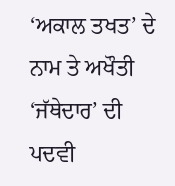‘ਅਕਾਲ ਤਖਤ’ ਦੇ ਨਾਮ ਤੇ ਅਖੌਤੀ ‘ਜੱਥੇਦਾਰ’ ਦੀ ਪਦਵੀ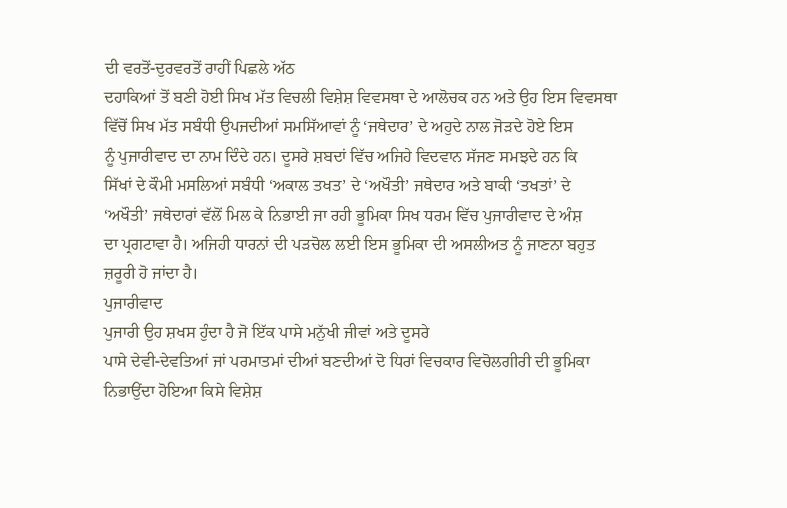ਦੀ ਵਰਤੋਂ-ਦੁਰਵਰਤੋਂ ਰਾਹੀਂ ਪਿਛਲੇ ਅੱਠ
ਦਹਾਕਿਆਂ ਤੋਂ ਬਣੀ ਹੋਈ ਸਿਖ ਮੱਤ ਵਿਚਲੀ ਵਿਸ਼ੇਸ਼ ਵਿਵਸਥਾ ਦੇ ਆਲੋਚਕ ਹਨ ਅਤੇ ਉਹ ਇਸ ਵਿਵਸਥਾ
ਵਿੱਚੋਂ ਸਿਖ ਮੱਤ ਸਬੰਧੀ ਉਪਜਦੀਆਂ ਸਮਸਿੱਆਵਾਂ ਨੂੰ ‘ਜਥੇਦਾਰ’ ਦੇ ਅਹੁਦੇ ਨਾਲ ਜੋੜਦੇ ਹੋਏ ਇਸ
ਨੂੰ ਪੁਜਾਰੀਵਾਦ ਦਾ ਨਾਮ ਦਿੰਦੇ ਹਨ। ਦੂਸਰੇ ਸ਼ਬਦਾਂ ਵਿੱਚ ਅਜਿਹੇ ਵਿਦਵਾਨ ਸੱਜਣ ਸਮਝਦੇ ਹਨ ਕਿ
ਸਿੱਖਾਂ ਦੇ ਕੌਮੀ ਮਸਲਿਆਂ ਸਬੰਧੀ ‘ਅਕਾਲ ਤਖਤ’ ਦੇ ‘ਅਖੌਤੀ’ ਜਥੇਦਾਰ ਅਤੇ ਬਾਕੀ ‘ਤਖਤਾਂ’ ਦੇ
‘ਅਖੌਤੀ’ ਜਥੇਦਾਰਾਂ ਵੱਲੋਂ ਮਿਲ ਕੇ ਨਿਭਾਈ ਜਾ ਰਹੀ ਭੂਮਿਕਾ ਸਿਖ ਧਰਮ ਵਿੱਚ ਪੁਜਾਰੀਵਾਦ ਦੇ ਅੰਸ਼
ਦਾ ਪ੍ਰਗਟਾਵਾ ਹੈ। ਅਜਿਹੀ ਧਾਰਨਾਂ ਦੀ ਪੜਚੋਲ ਲਈ ਇਸ ਭੂਮਿਕਾ ਦੀ ਅਸਲੀਅਤ ਨੂੰ ਜਾਣਨਾ ਬਹੁਤ
ਜ਼ਰੂਰੀ ਹੋ ਜਾਂਦਾ ਹੈ।
ਪੁਜਾਰੀਵਾਦ
ਪੁਜਾਰੀ ਉਹ ਸ਼ਖਸ ਹੁੰਦਾ ਹੈ ਜੋ ਇੱਕ ਪਾਸੇ ਮਨੁੱਖੀ ਜੀਵਾਂ ਅਤੇ ਦੂਸਰੇ
ਪਾਸੇ ਦੇਵੀ-ਦੇਵਤਿਆਂ ਜਾਂ ਪਰਮਾਤਮਾਂ ਦੀਆਂ ਬਣਦੀਆਂ ਦੋ ਧਿਰਾਂ ਵਿਚਕਾਰ ਵਿਚੋਲਗੀਰੀ ਦੀ ਭੂਮਿਕਾ
ਨਿਭਾਉਂਦਾ ਹੋਇਆ ਕਿਸੇ ਵਿਸ਼ੇਸ਼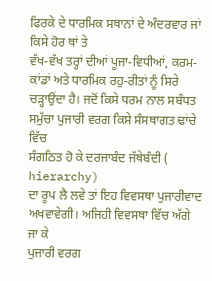ਫਿਰਕੇ ਦੇ ਧਾਰਮਿਕ ਸਥਾਨਾਂ ਦੇ ਅੰਦਰਵਾਰ ਜਾਂ ਕਿਸੇ ਹੋਰ ਥਾਂ ਤੇ
ਵੱਖ-ਵੱਖ ਤਰ੍ਹਾਂ ਦੀਆਂ ਪੂਜਾ-ਵਿਧੀਆਂ, ਕਰਮ-ਕਾਂਡਾਂ ਅਤੇ ਧਾਰਮਿਕ ਰਹੁ-ਰੀਤਾਂ ਨੂੰ ਸਿਰੇ
ਚੜ੍ਹਾਉਂਦਾ ਹੈ। ਜਦੋਂ ਕਿਸੇ ਧਰਮ ਨਾਲ ਸਬੰਧਤ ਸਮੁੱਚਾ ਪੁਜਾਰੀ ਵਰਗ ਕਿਸੇ ਸੰਸਥਾਗਤ ਢਾਂਚੇ ਵਿੱਚ
ਸੰਗਠਿਤ ਹੋ ਕੇ ਦਰਜਾਬੰਦ ਜੱਥੇਬੰਦੀ (
hierarchy)
ਦਾ ਰੂਪ ਲੈ ਲਵੇ ਤਾਂ ਇਹ ਵਿਵਸਥਾ ਪੁਜਾਰੀਵਾਦ ਅਖਵਾਵੇਗੀ। ਅਜਿਹੀ ਵਿਵਸਥਾ ਵਿੱਚ ਅੱਗੇ ਜਾ ਕੇ
ਪੁਜਾਰੀ ਵਰਗ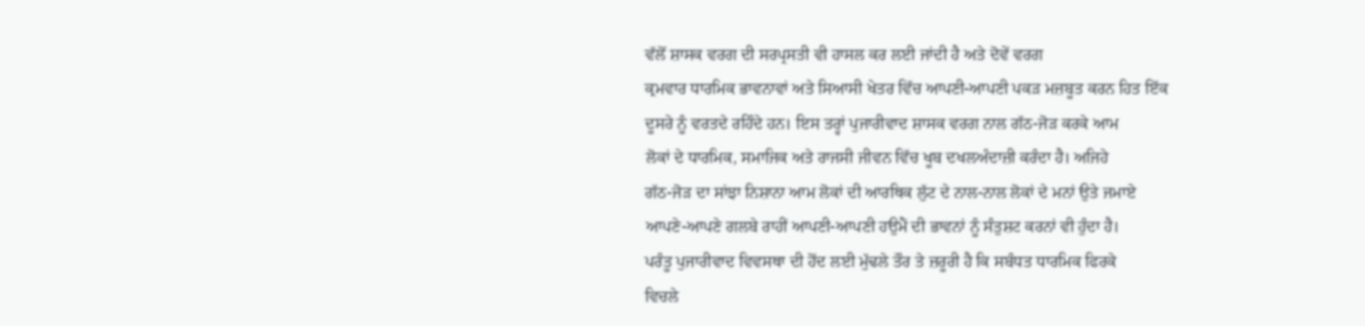ਵੱਲੋਂ ਸ਼ਾਸਕ ਵਰਗ ਦੀ ਸਰਪ੍ਰਸਤੀ ਵੀ ਹਾਸਲ ਕਰ ਲਈ ਜਾਂਦੀ ਹੈ ਅਤੇ ਦੋਵੇਂ ਵਰਗ
ਕ੍ਰਮਵਾਰ ਧਾਰਮਿਕ ਭਾਵਨਾਵਾਂ ਅਤੇ ਸਿਆਸੀ ਖੇਤਰ ਵਿੱਚ ਆਪਣੀ-ਆਪਣੀ ਪਕੜ ਮਜ਼ਬੂਤ ਕਰਨ ਹਿਤ ਇੱਕ
ਦੂਸਰੇ ਨੂੰ ਵਰਤਦੇ ਰਹਿੰਦੇ ਹਨ। ਇਸ ਤਰ੍ਹਾਂ ਪੁਜਾਰੀਵਾਦ ਸ਼ਾਸਕ ਵਰਗ ਨਾਲ ਗੱਠ-ਜੋੜ ਕਰਕੇ ਆਮ
ਲੋਕਾਂ ਦੇ ਧਾਰਮਿਕ, ਸਮਾਜਿਕ ਅਤੇ ਰਾਜਸੀ ਜੀਵਨ ਵਿੱਚ ਖੂਬ ਦਖਲਅੰਦਾਜ਼ੀ ਕਰੰਦਾ ਹੈ। ਅਜਿਹੇ
ਗੱਠ-ਜੋੜ ਦਾ ਸਾਂਝਾ ਨਿਸ਼ਾਨਾ ਆਮ ਲੋਕਾਂ ਦੀ ਆਰਥਿਕ ਲੁੱਟ ਦੇ ਨਾਲ-ਨਾਲ ਲੋਕਾਂ ਦੇ ਮਨਾਂ ਉਤੇ ਜਮਾਏ
ਆਪਣੇ-ਆਪਣੇ ਗਲਬੇ ਰਾਹੀਂ ਆਪਣੀ-ਆਪਣੀ ਹਉਮੈਂ ਦੀ ਭਾਵਨਾਂ ਨੂੰ ਸੰਤੁਸ਼ਟ ਕਰਨਾਂ ਵੀ ਹੁੰਦਾ ਹੈ।
ਪਰੰਤੂ ਪੁਜਾਰੀਵਾਦ ਵਿਵਸਥਾ ਦੀ ਹੋਂਦ ਲਈ ਮੁੱਢਲੇ ਤੌਰ ਤੇ ਜ਼ਰੂਰੀ ਹੈ ਕਿ ਸਬੰਧਤ ਧਾਰਮਿਕ ਫਿਰਕੇ
ਵਿਚਲੇ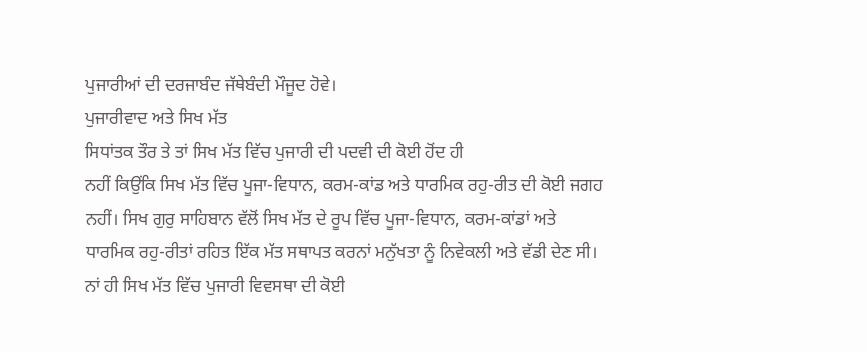ਪੁਜਾਰੀਆਂ ਦੀ ਦਰਜਾਬੰਦ ਜੱਥੇਬੰਦੀ ਮੌਜੂਦ ਹੋਵੇ।
ਪੁਜਾਰੀਵਾਦ ਅਤੇ ਸਿਖ ਮੱਤ
ਸਿਧਾਂਤਕ ਤੌਰ ਤੇ ਤਾਂ ਸਿਖ ਮੱਤ ਵਿੱਚ ਪੁਜਾਰੀ ਦੀ ਪਦਵੀ ਦੀ ਕੋਈ ਹੋਂਦ ਹੀ
ਨਹੀਂ ਕਿਉਂਕਿ ਸਿਖ ਮੱਤ ਵਿੱਚ ਪੂਜਾ-ਵਿਧਾਨ, ਕਰਮ-ਕਾਂਡ ਅਤੇ ਧਾਰਮਿਕ ਰਹੁ-ਰੀਤ ਦੀ ਕੋਈ ਜਗਹ
ਨਹੀਂ। ਸਿਖ ਗੁਰੁ ਸਾਹਿਬਾਨ ਵੱਲੋਂ ਸਿਖ ਮੱਤ ਦੇ ਰੂਪ ਵਿੱਚ ਪੂਜਾ-ਵਿਧਾਨ, ਕਰਮ-ਕਾਂਡਾਂ ਅਤੇ
ਧਾਰਮਿਕ ਰਹੁ-ਰੀਤਾਂ ਰਹਿਤ ਇੱਕ ਮੱਤ ਸਥਾਪਤ ਕਰਨਾਂ ਮਨੁੱਖਤਾ ਨੂੰ ਨਿਵੇਕਲੀ ਅਤੇ ਵੱਡੀ ਦੇਣ ਸੀ।
ਨਾਂ ਹੀ ਸਿਖ ਮੱਤ ਵਿੱਚ ਪੁਜਾਰੀ ਵਿਵਸਥਾ ਦੀ ਕੋਈ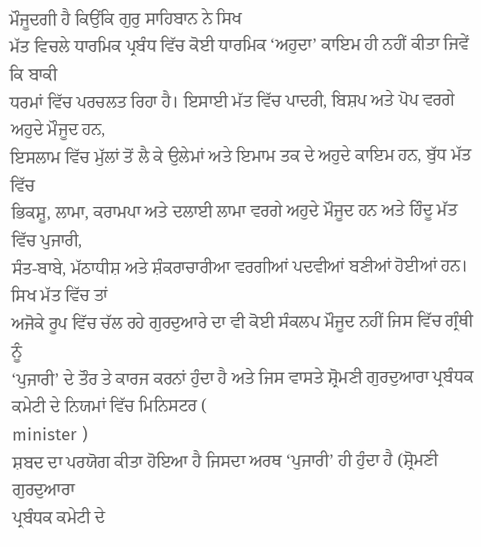ਮੌਜੂਦਗੀ ਹੈ ਕਿਉਂਕਿ ਗੁਰੁ ਸਾਹਿਬਾਨ ਨੇ ਸਿਖ
ਮੱਤ ਵਿਚਲੇ ਧਾਰਮਿਕ ਪ੍ਰਬੰਧ ਵਿੱਚ ਕੋਈ ਧਾਰਮਿਕ ‘ਅਹੁਦਾ’ ਕਾਇਮ ਹੀ ਨਹੀਂ ਕੀਤਾ ਜਿਵੇਂ ਕਿ ਬਾਕੀ
ਧਰਮਾਂ ਵਿੱਚ ਪਰਚਲਤ ਰਿਹਾ ਹੈ। ਇਸਾਈ ਮੱਤ ਵਿੱਚ ਪਾਦਰੀ, ਬਿਸ਼ਪ ਅਤੇ ਪੋਪ ਵਰਗੇ ਅਹੁਦੇ ਮੌਜੂਦ ਹਨ,
ਇਸਲਾਮ ਵਿੱਚ ਮੁੱਲਾਂ ਤੋਂ ਲੈ ਕੇ ਉਲੇਮਾਂ ਅਤੇ ਇਮਾਮ ਤਕ ਦੇ ਅਹੁਦੇ ਕਾਇਮ ਹਨ, ਬੁੱਧ ਮੱਤ ਵਿੱਚ
ਭਿਕਸ਼ੂ, ਲਾਮਾ, ਕਰਾਮਪਾ ਅਤੇ ਦਲਾਈ ਲਾਮਾ ਵਰਗੇ ਅਹੁਦੇ ਮੌਜੂਦ ਹਨ ਅਤੇ ਹਿੰਦੂ ਮੱਤ ਵਿੱਚ ਪੁਜਾਰੀ,
ਸੰਤ-ਬਾਬੇ, ਮੱਠਾਧੀਸ਼ ਅਤੇ ਸ਼ੰਕਰਾਚਾਰੀਆ ਵਰਗੀਆਂ ਪਦਵੀਆਂ ਬਣੀਆਂ ਹੋਈਆਂ ਹਨ। ਸਿਖ ਮੱਤ ਵਿੱਚ ਤਾਂ
ਅਜੋਕੇ ਰੂਪ ਵਿੱਚ ਚੱਲ ਰਹੇ ਗੁਰਦੁਆਰੇ ਦਾ ਵੀ ਕੋਈ ਸੰਕਲਪ ਮੌਜੂਦ ਨਹੀਂ ਜਿਸ ਵਿੱਚ ਗ੍ਰੰਥੀ ਨੂੰ
‘ਪੁਜਾਰੀ’ ਦੇ ਤੌਰ ਤੇ ਕਾਰਜ ਕਰਨਾਂ ਹੁੰਦਾ ਹੈ ਅਤੇ ਜਿਸ ਵਾਸਤੇ ਸ਼੍ਰੋਮਣੀ ਗੁਰਦੁਆਰਾ ਪ੍ਰਬੰਧਕ
ਕਮੇਟੀ ਦੇ ਨਿਯਮਾਂ ਵਿੱਚ ਮਿਨਿਸਟਰ (
minister )
ਸ਼ਬਦ ਦਾ ਪਰਯੋਗ ਕੀਤਾ ਹੋਇਆ ਹੈ ਜਿਸਦਾ ਅਰਥ ‘ਪੁਜਾਰੀ’ ਹੀ ਹੁੰਦਾ ਹੈ (ਸ਼੍ਰੋਮਣੀ ਗੁਰਦੁਆਰਾ
ਪ੍ਰਬੰਧਕ ਕਮੇਟੀ ਦੇ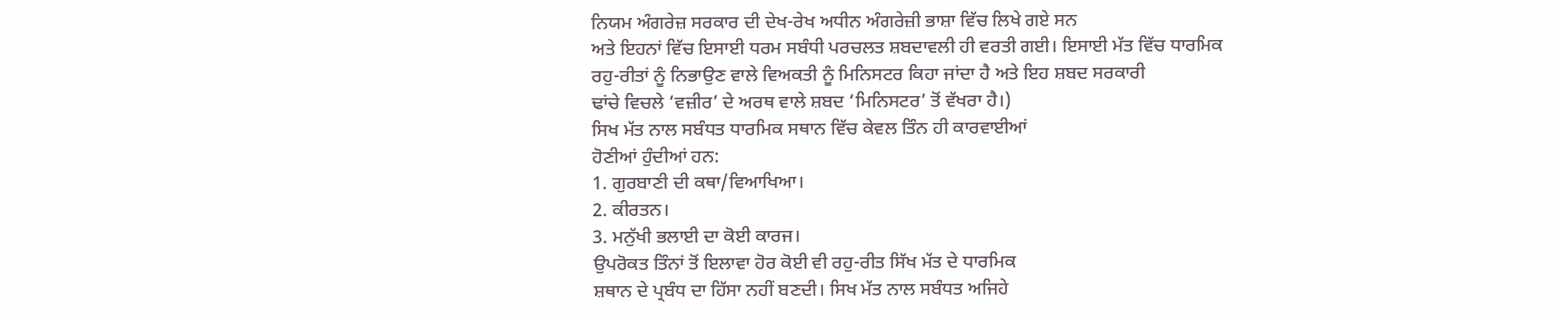ਨਿਯਮ ਅੰਗਰੇਜ਼ ਸਰਕਾਰ ਦੀ ਦੇਖ-ਰੇਖ ਅਧੀਨ ਅੰਗਰੇਜ਼ੀ ਭਾਸ਼ਾ ਵਿੱਚ ਲਿਖੇ ਗਏ ਸਨ
ਅਤੇ ਇਹਨਾਂ ਵਿੱਚ ਇਸਾਈ ਧਰਮ ਸਬੰਧੀ ਪਰਚਲਤ ਸ਼ਬਦਾਵਲੀ ਹੀ ਵਰਤੀ ਗਈ। ਇਸਾਈ ਮੱਤ ਵਿੱਚ ਧਾਰਮਿਕ
ਰਹੁ-ਰੀਤਾਂ ਨੂੰ ਨਿਭਾਉਣ ਵਾਲੇ ਵਿਅਕਤੀ ਨੂੰ ਮਿਨਿਸਟਰ ਕਿਹਾ ਜਾਂਦਾ ਹੈ ਅਤੇ ਇਹ ਸ਼ਬਦ ਸਰਕਾਰੀ
ਢਾਂਚੇ ਵਿਚਲੇ ‘ਵਜ਼ੀਰ’ ਦੇ ਅਰਥ ਵਾਲੇ ਸ਼ਬਦ ‘ਮਿਨਿਸਟਰ’ ਤੋਂ ਵੱਖਰਾ ਹੈ।)
ਸਿਖ ਮੱਤ ਨਾਲ ਸਬੰਧਤ ਧਾਰਮਿਕ ਸਥਾਨ ਵਿੱਚ ਕੇਵਲ ਤਿੰਨ ਹੀ ਕਾਰਵਾਈਆਂ
ਹੋਣੀਆਂ ਹੁੰਦੀਆਂ ਹਨ:
1. ਗੁਰਬਾਣੀ ਦੀ ਕਥਾ/ਵਿਆਖਿਆ।
2. ਕੀਰਤਨ।
3. ਮਨੁੱਖੀ ਭਲਾਈ ਦਾ ਕੋਈ ਕਾਰਜ।
ਉਪਰੋਕਤ ਤਿੰਨਾਂ ਤੋਂ ਇਲਾਵਾ ਹੋਰ ਕੋਈ ਵੀ ਰਹੁ-ਰੀਤ ਸਿੱਖ ਮੱਤ ਦੇ ਧਾਰਮਿਕ
ਸ਼ਥਾਨ ਦੇ ਪ੍ਰਬੰਧ ਦਾ ਹਿੱਸਾ ਨਹੀਂ ਬਣਦੀ। ਸਿਖ ਮੱਤ ਨਾਲ ਸਬੰਧਤ ਅਜਿਹੇ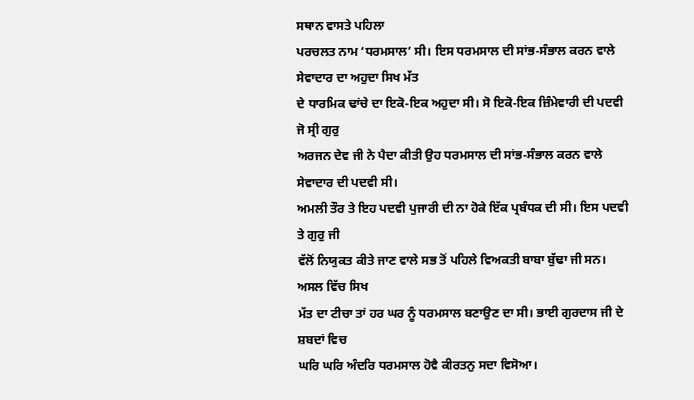ਸਥਾਨ ਵਾਸਤੇ ਪਹਿਲਾ
ਪਰਚਲਤ ਨਾਮ ‘ਧਰਮਸਾਲ’ ਸੀ। ਇਸ ਧਰਮਸਾਲ ਦੀ ਸਾਂਭ-ਸੰਭਾਲ ਕਰਨ ਵਾਲੇ ਸੇਵਾਦਾਰ ਦਾ ਅਹੁਦਾ ਸਿਖ ਮੱਤ
ਦੇ ਧਾਰਮਿਕ ਢਾਂਚੇ ਦਾ ਇਕੋ-ਇਕ ਅਹੁਦਾ ਸੀ। ਸੋ ਇਕੋ-ਇਕ ਜ਼ਿੰਮੇਵਾਰੀ ਦੀ ਪਦਵੀ ਜੋ ਸ੍ਰੀ ਗੁਰੁ
ਅਰਜਨ ਦੇਵ ਜੀ ਨੇ ਪੈਦਾ ਕੀਤੀ ਉਹ ਧਰਮਸਾਲ ਦੀ ਸਾਂਭ-ਸੰਭਾਲ ਕਰਨ ਵਾਲੇ ਸੇਵਾਦਾਰ ਦੀ ਪਦਵੀ ਸੀ।
ਅਮਲੀ ਤੌਰ ਤੇ ਇਹ ਪਦਵੀ ਪੁਜਾਰੀ ਦੀ ਨਾ ਹੋਕੇ ਇੱਕ ਪ੍ਰਬੰਧਕ ਦੀ ਸੀ। ਇਸ ਪਦਵੀ ਤੇ ਗੁਰੁ ਜੀ
ਵੱਲੋਂ ਨਿਯੁਕਤ ਕੀਤੇ ਜਾਣ ਵਾਲੇ ਸਭ ਤੋਂ ਪਹਿਲੇ ਵਿਅਕਤੀ ਬਾਬਾ ਬੁੱਢਾ ਜੀ ਸਨ। ਅਸਲ ਵਿੱਚ ਸਿਖ
ਮੱਤ ਦਾ ਟੀਚਾ ਤਾਂ ਹਰ ਘਰ ਨੂੰ ਧਰਮਸਾਲ ਬਣਾਉਣ ਦਾ ਸੀ। ਭਾਈ ਗੁਰਦਾਸ ਜੀ ਦੇ ਸ਼ਬਦਾਂ ਵਿਚ
ਘਰਿ ਘਰਿ ਅੰਦਰਿ ਧਰਮਸਾਲ ਹੋਵੈ ਕੀਰਤਨੁ ਸਦਾ ਵਿਸੋਆ।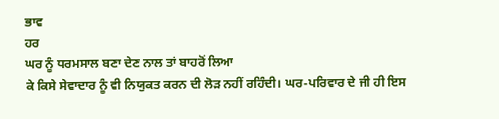ਭਾਵ
ਹਰ
ਘਰ ਨੂੰ ਧਰਮਸਾਲ ਬਣਾ ਦੇਣ ਨਾਲ ਤਾਂ ਬਾਹਰੋਂ ਲਿਆ
ਕੇ ਕਿਸੇ ਸੇਵਾਦਾਰ ਨੂੰ ਵੀ ਨਿਯੁਕਤ ਕਰਨ ਦੀ ਲੋੜ ਨਹੀਂ ਰਹਿੰਦੀ। ਘਰ-ਪਰਿਵਾਰ ਦੇ ਜੀ ਹੀ ਇਸ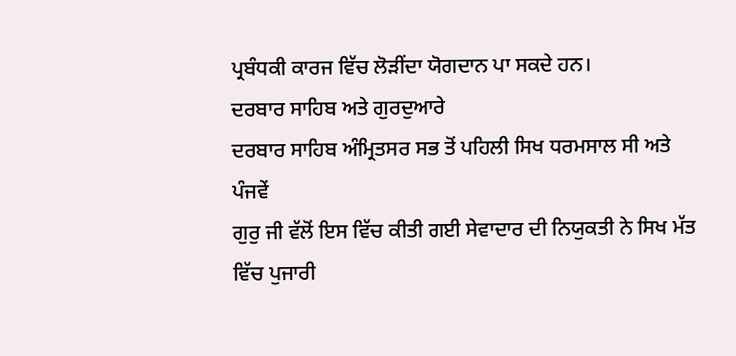ਪ੍ਰਬੰਧਕੀ ਕਾਰਜ ਵਿੱਚ ਲੋੜੀਂਦਾ ਯੋਗਦਾਨ ਪਾ ਸਕਦੇ ਹਨ।
ਦਰਬਾਰ ਸਾਹਿਬ ਅਤੇ ਗੁਰਦੁਆਰੇ
ਦਰਬਾਰ ਸਾਹਿਬ ਅੰਮ੍ਰਿਤਸਰ ਸਭ ਤੋਂ ਪਹਿਲੀ ਸਿਖ ਧਰਮਸਾਲ ਸੀ ਅਤੇ ਪੰਜਵੇਂ
ਗੁਰੁ ਜੀ ਵੱਲੋਂ ਇਸ ਵਿੱਚ ਕੀਤੀ ਗਈ ਸੇਵਾਦਾਰ ਦੀ ਨਿਯੁਕਤੀ ਨੇ ਸਿਖ ਮੱਤ ਵਿੱਚ ਪੁਜਾਰੀ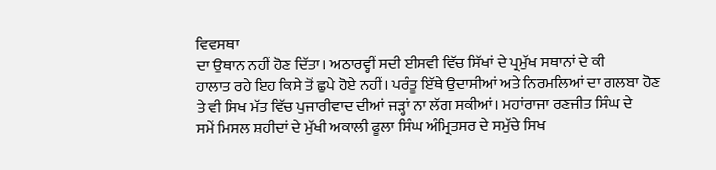ਵਿਵਸਥਾ
ਦਾ ਉਥਾਨ ਨਹੀਂ ਹੋਣ ਦਿੱਤਾ। ਅਠਾਰਵ੍ਹੀਂ ਸਦੀ ਈਸਵੀ ਵਿੱਚ ਸਿੱਖਾਂ ਦੇ ਪ੍ਰਮੁੱਖ ਸਥਾਨਾਂ ਦੇ ਕੀ
ਹਾਲਾਤ ਰਹੇ ਇਹ ਕਿਸੇ ਤੋਂ ਛੁਪੇ ਹੋਏ ਨਹੀਂ। ਪਰੰਤੂ ਇੱਥੇ ਉਦਾਸੀਆਂ ਅਤੇ ਨਿਰਮਲਿਆਂ ਦਾ ਗਲਬਾ ਹੋਣ
ਤੇ ਵੀ ਸਿਖ ਮੱਤ ਵਿੱਚ ਪੁਜਾਰੀਵਾਦ ਦੀਆਂ ਜੜ੍ਹਾਂ ਨਾ ਲੱਗ ਸਕੀਆਂ। ਮਹਾਂਰਾਜਾ ਰਣਜੀਤ ਸਿੰਘ ਦੇ
ਸਮੇਂ ਮਿਸਲ ਸ਼ਹੀਦਾਂ ਦੇ ਮੁੱਖੀ ਅਕਾਲੀ ਫੂਲਾ ਸਿੰਘ ਅੰਮ੍ਰਿਤਸਰ ਦੇ ਸਮੁੱਚੇ ਸਿਖ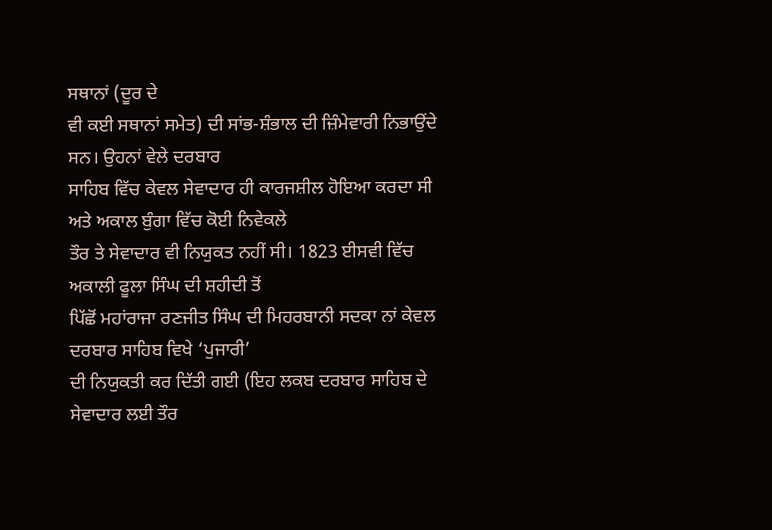ਸਥਾਨਾਂ (ਦੂਰ ਦੇ
ਵੀ ਕਈ ਸਥਾਨਾਂ ਸਮੇਤ) ਦੀ ਸਾਂਭ-ਸ਼ੰਭਾਲ ਦੀ ਜ਼ਿੰਮੇਵਾਰੀ ਨਿਭਾਉਂਦੇ ਸਨ। ਉਹਨਾਂ ਵੇਲੇ ਦਰਬਾਰ
ਸਾਹਿਬ ਵਿੱਚ ਕੇਵਲ ਸੇਵਾਦਾਰ ਹੀ ਕਾਰਜਸ਼ੀਲ ਹੋਇਆ ਕਰਦਾ ਸੀ ਅਤੇ ਅਕਾਲ ਬੁੰਗਾ ਵਿੱਚ ਕੋਈ ਨਿਵੇਕਲੇ
ਤੌਰ ਤੇ ਸੇਵਾਦਾਰ ਵੀ ਨਿਯੁਕਤ ਨਹੀਂ ਸੀ। 1823 ਈਸਵੀ ਵਿੱਚ ਅਕਾਲੀ ਫੂਲਾ ਸਿੰਘ ਦੀ ਸ਼ਹੀਦੀ ਤੋਂ
ਪਿੱਛੋਂ ਮਹਾਂਰਾਜਾ ਰਣਜੀਤ ਸਿੰਘ ਦੀ ਮਿਹਰਬਾਨੀ ਸਦਕਾ ਨਾਂ ਕੇਵਲ ਦਰਬਾਰ ਸਾਹਿਬ ਵਿਖੇ ‘ਪੁਜਾਰੀ’
ਦੀ ਨਿਯੁਕਤੀ ਕਰ ਦਿੱਤੀ ਗਈ (ਇਹ ਲਕਬ ਦਰਬਾਰ ਸਾਹਿਬ ਦੇ ਸੇਵਾਦਾਰ ਲਈ ਤੌਰ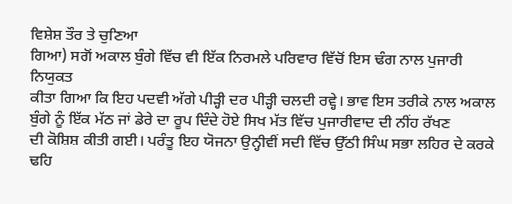ਵਿਸ਼ੇਸ਼ ਤੌਰ ਤੇ ਚੁਣਿਆ
ਗਿਆ) ਸਗੋਂ ਅਕਾਲ ਬੁੰਗੇ ਵਿੱਚ ਵੀ ਇੱਕ ਨਿਰਮਲੇ ਪਰਿਵਾਰ ਵਿੱਚੋਂ ਇਸ ਢੰਗ ਨਾਲ ਪੁਜਾਰੀ ਨਿਯੁਕਤ
ਕੀਤਾ ਗਿਆ ਕਿ ਇਹ ਪਦਵੀ ਅੱਗੇ ਪੀੜ੍ਹੀ ਦਰ ਪੀੜ੍ਹੀ ਚਲਦੀ ਰਵ੍ਹੇ। ਭਾਵ ਇਸ ਤਰੀਕੇ ਨਾਲ ਅਕਾਲ
ਬੁੰਗੇ ਨੂੰ ਇੱਕ ਮੱਠ ਜਾਂ ਡੇਰੇ ਦਾ ਰੂਪ ਦਿੰਦੇ ਹੋਏ ਸਿਖ ਮੱਤ ਵਿੱਚ ਪੁਜਾਰੀਵਾਦ ਦੀ ਨੀਂਹ ਰੱਖਣ
ਦੀ ਕੋਸ਼ਿਸ਼ ਕੀਤੀ ਗਈ। ਪਰੰਤੂ ਇਹ ਯੋਜਨਾ ਉਨ੍ਹੀਵੀਂ ਸਦੀ ਵਿੱਚ ਉੱਠੀ ਸਿੰਘ ਸਭਾ ਲਹਿਰ ਦੇ ਕਰਕੇ
ਢਹਿ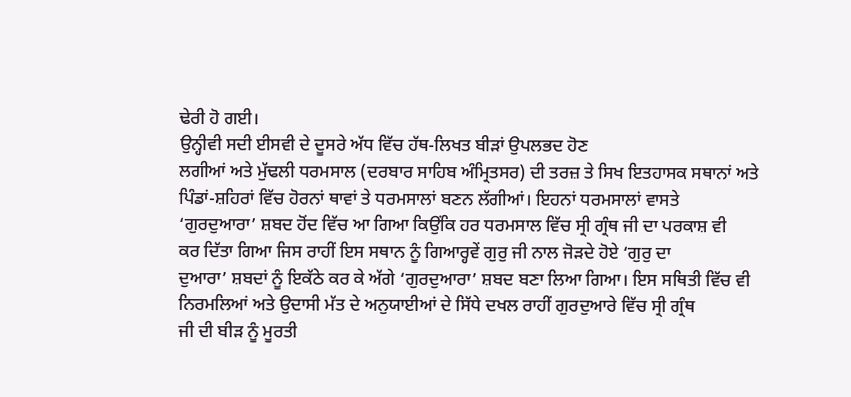ਢੇਰੀ ਹੋ ਗਈ।
ਉਨ੍ਹੀਵੀ ਸਦੀ ਈਸਵੀ ਦੇ ਦੂਸਰੇ ਅੱਧ ਵਿੱਚ ਹੱਥ-ਲਿਖਤ ਬੀੜਾਂ ਉਪਲਭਦ ਹੋਣ
ਲਗੀਆਂ ਅਤੇ ਮੁੱਢਲੀ ਧਰਮਸਾਲ (ਦਰਬਾਰ ਸਾਹਿਬ ਅੰਮ੍ਰਿਤਸਰ) ਦੀ ਤਰਜ਼ ਤੇ ਸਿਖ ਇਤਹਾਸਕ ਸਥਾਨਾਂ ਅਤੇ
ਪਿੰਡਾਂ-ਸ਼ਹਿਰਾਂ ਵਿੱਚ ਹੋਰਨਾਂ ਥਾਵਾਂ ਤੇ ਧਰਮਸਾਲਾਂ ਬਣਨ ਲੱਗੀਆਂ। ਇਹਨਾਂ ਧਰਮਸਾਲਾਂ ਵਾਸਤੇ
‘ਗੁਰਦੁਆਰਾ’ ਸ਼ਬਦ ਹੋਂਦ ਵਿੱਚ ਆ ਗਿਆ ਕਿਉਂਕਿ ਹਰ ਧਰਮਸਾਲ ਵਿੱਚ ਸ੍ਰੀ ਗ੍ਰੰਥ ਜੀ ਦਾ ਪਰਕਾਸ਼ ਵੀ
ਕਰ ਦਿੱਤਾ ਗਿਆ ਜਿਸ ਰਾਹੀਂ ਇਸ ਸਥਾਨ ਨੂੰ ਗਿਆਰ੍ਹਵੇਂ ਗੁਰੁ ਜੀ ਨਾਲ ਜੋੜਦੇ ਹੋਏ ‘ਗੁਰੁ ਦਾ
ਦੁਆਰਾ’ ਸ਼ਬਦਾਂ ਨੂੰ ਇਕੱਠੇ ਕਰ ਕੇ ਅੱਗੇ ‘ਗੁਰਦੁਆਰਾ’ ਸ਼ਬਦ ਬਣਾ ਲਿਆ ਗਿਆ। ਇਸ ਸਥਿਤੀ ਵਿੱਚ ਵੀ
ਨਿਰਮਲਿਆਂ ਅਤੇ ਉਦਾਸੀ ਮੱਤ ਦੇ ਅਨੁਯਾਈਆਂ ਦੇ ਸਿੱਧੇ ਦਖਲ ਰਾਹੀਂ ਗੁਰਦੁਆਰੇ ਵਿੱਚ ਸ੍ਰੀ ਗ੍ਰੰਥ
ਜੀ ਦੀ ਬੀੜ ਨੂੰ ਮੂਰਤੀ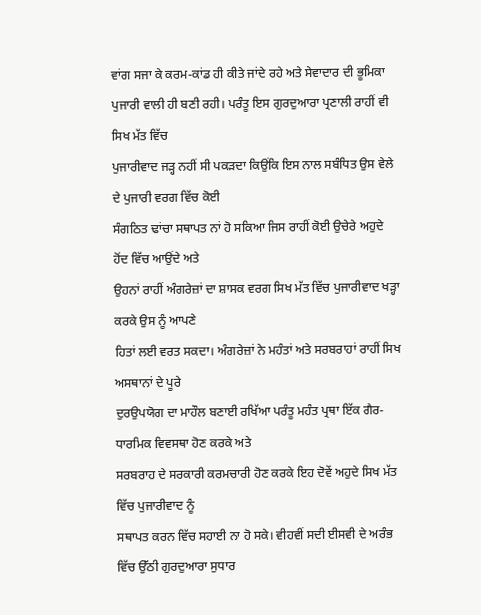ਵਾਂਗ ਸਜਾ ਕੇ ਕਰਮ-ਕਾਂਡ ਹੀ ਕੀਤੇ ਜਾਂਦੇ ਰਹੇ ਅਤੇ ਸੇਵਾਦਾਰ ਦੀ ਭੂਮਿਕਾ
ਪੁਜਾਰੀ ਵਾਲੀ ਹੀ ਬਣੀ ਰਹੀ। ਪਰੰਤੂ ਇਸ ਗੁਰਦੁਆਰਾ ਪ੍ਰਣਾਲੀ ਰਾਹੀਂ ਵੀ ਸਿਖ ਮੱਤ ਵਿੱਚ
ਪੁਜਾਰੀਵਾਦ ਜੜ੍ਹ ਨਹੀਂ ਸੀ ਪਕੜਦਾ ਕਿਉਂਕਿ ਇਸ ਨਾਲ ਸਬੰਧਿਤ ਉਸ ਵੇਲੇ ਦੇ ਪੁਜਾਰੀ ਵਰਗ ਵਿੱਚ ਕੋਈ
ਸੰਗਠਿਤ ਢਾਂਚਾ ਸਥਾਪਤ ਨਾਂ ਹੋ ਸਕਿਆ ਜਿਸ ਰਾਹੀਂ ਕੋਈ ਉਚੇਰੇ ਅਹੁਦੇ ਹੋਂਦ ਵਿੱਚ ਆਉਂਦੇ ਅਤੇ
ਉਹਨਾਂ ਰਾਹੀਂ ਅੰਗਰੇਜ਼ਾਂ ਦਾ ਸ਼ਾਸਕ ਵਰਗ ਸਿਖ ਮੱਤ ਵਿੱਚ ਪੁਜਾਰੀਵਾਦ ਖੜ੍ਹਾ ਕਰਕੇ ਉਸ ਨੂੰ ਆਪਣੇ
ਹਿਤਾਂ ਲਈ ਵਰਤ ਸਕਦਾ। ਅੰਗਰੇਜ਼ਾਂ ਨੇ ਮਹੰਤਾਂ ਅਤੇ ਸਰਬਰਾਹਾਂ ਰਾਹੀਂ ਸਿਖ ਅਸਥਾਨਾਂ ਦੇ ਪੂਰੇ
ਦੁਰਉਪਯੋਗ ਦਾ ਮਾਹੌਲ ਬਣਾਈ ਰਖਿੱਆ ਪਰੰਤੂ ਮਹੰਤ ਪ੍ਰਥਾ ਇੱਕ ਗੈਰ-ਧਾਰਮਿਕ ਵਿਵਸਥਾ ਹੋਣ ਕਰਕੇ ਅਤੇ
ਸਰਬਰਾਹ ਦੇ ਸਰਕਾਰੀ ਕਰਮਚਾਰੀ ਹੋਣ ਕਰਕੇ ਇਹ ਦੋਵੇਂ ਅਹੁਦੇ ਸਿਖ ਮੱਤ ਵਿੱਚ ਪੁਜਾਰੀਵਾਦ ਨੂੰ
ਸਥਾਪਤ ਕਰਨ ਵਿੱਚ ਸਹਾਈ ਨਾ ਹੋ ਸਕੇ। ਵੀਹਵੀਂ ਸਦੀ ਈਸਵੀ ਦੇ ਅਰੰਭ ਵਿੱਚ ਉੱਠੀ ਗੁਰਦੁਆਰਾ ਸੁਧਾਰ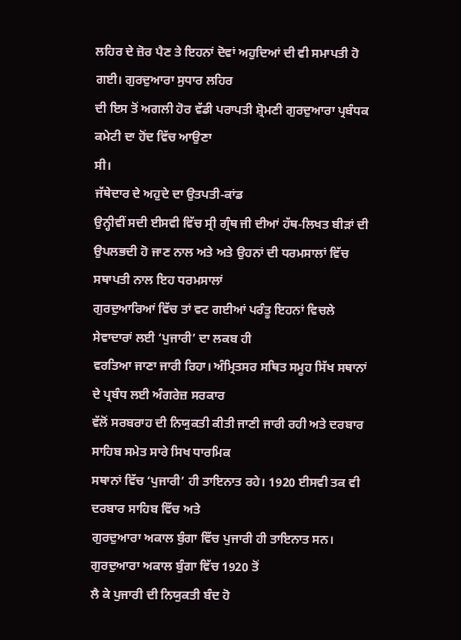ਲਹਿਰ ਦੇ ਜ਼ੋਰ ਪੈਣ ਤੇ ਇਹਨਾਂ ਦੋਵਾਂ ਅਹੁਦਿਆਂ ਦੀ ਵੀ ਸਮਾਪਤੀ ਹੋ ਗਈ। ਗੁਰਦੁਆਰਾ ਸੁਧਾਰ ਲਹਿਰ
ਦੀ ਇਸ ਤੋਂ ਅਗਲੀ ਹੋਰ ਵੱਡੀ ਪਰਾਪਤੀ ਸ਼੍ਰੋਮਣੀ ਗੁਰਦੁਆਰਾ ਪ੍ਰਬੰਧਕ ਕਮੇਟੀ ਦਾ ਹੋਂਦ ਵਿੱਚ ਆਉਣਾ
ਸੀ।
ਜੱਥੇਦਾਰ ਦੇ ਅਹੁਦੇ ਦਾ ਉਤਪਤੀ-ਕਾਂਡ
ਉਨ੍ਹੀਵੀਂ ਸਦੀ ਈਸਵੀ ਵਿੱਚ ਸ੍ਰੀ ਗ੍ਰੰਥ ਜੀ ਦੀਆਂ ਹੱਥ-ਲਿਖਤ ਬੀੜਾਂ ਦੀ
ਉਪਲਭਦੀ ਹੋ ਜਾਣ ਨਾਲ ਅਤੇ ਅਤੇ ਉਹਨਾਂ ਦੀ ਧਰਮਸਾਲਾਂ ਵਿੱਚ ਸਥਾਪਤੀ ਨਾਲ ਇਹ ਧਰਮਸਾਲਾਂ
ਗੁਰਦੁਆਰਿਆਂ ਵਿੱਚ ਤਾਂ ਵਟ ਗਈਆਂ ਪਰੰਤੂ ਇਹਨਾਂ ਵਿਚਲੇ ਸੇਵਾਦਾਰਾਂ ਲਈ ‘ਪੁਜਾਰੀ’ ਦਾ ਲਕਬ ਹੀ
ਵਰਤਿਆ ਜਾਣਾ ਜਾਰੀ ਰਿਹਾ। ਅੰਮ੍ਰਿਤਸਰ ਸਥਿਤ ਸਮੂਹ ਸਿੱਖ ਸਥਾਨਾਂ ਦੇ ਪ੍ਰਬੰਧ ਲਈ ਅੰਗਰੇਜ਼ ਸਰਕਾਰ
ਵੱਲੋਂ ਸਰਬਰਾਹ ਦੀ ਨਿਯੁਕਤੀ ਕੀਤੀ ਜਾਣੀ ਜਾਰੀ ਰਹੀ ਅਤੇ ਦਰਬਾਰ ਸਾਹਿਬ ਸਮੇਤ ਸਾਰੇ ਸਿਖ ਧਾਰਮਿਕ
ਸਥਾਨਾਂ ਵਿੱਚ ‘ਪੁਜਾਰੀ’ ਹੀ ਤਾਇਨਾਤ ਰਹੇ। 1920 ਈਸਵੀ ਤਕ ਵੀ ਦਰਬਾਰ ਸਾਹਿਬ ਵਿੱਚ ਅਤੇ
ਗੁਰਦੁਆਰਾ ਅਕਾਲ ਬੁੰਗਾ ਵਿੱਚ ਪੁਜਾਰੀ ਹੀ ਤਾਇਨਾਤ ਸਨ। ਗੁਰਦੁਆਰਾ ਅਕਾਲ ਬੁੰਗਾ ਵਿੱਚ 1920 ਤੋਂ
ਲੈ ਕੇ ਪੁਜਾਰੀ ਦੀ ਨਿਯੁਕਤੀ ਬੰਦ ਹੋ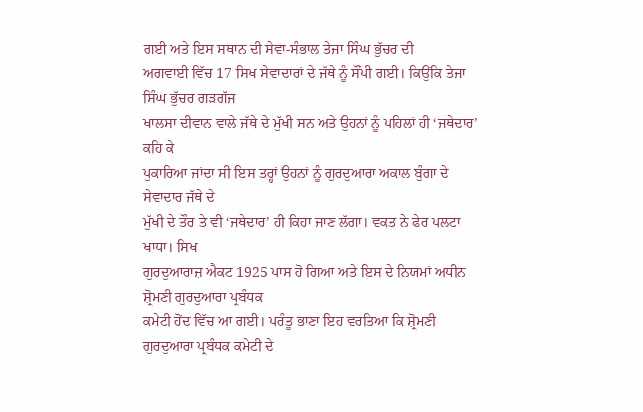ਗਈ ਅਤੇ ਇਸ ਸਥਾਨ ਦੀ ਸੇਵਾ-ਸੰਭਾਲ ਤੇਜਾ ਸਿੰਘ ਭੁੱਚਰ ਦੀ
ਅਗਵਾਈ ਵਿੱਚ 17 ਸਿਖ ਸੇਵਾਦਾਰਾਂ ਦੇ ਜੱਥੇ ਨੂੰ ਸੌਂਪੀ ਗਈ। ਕਿਉਂਕਿ ਤੇਜਾ ਸਿੰਘ ਭੁੱਚਰ ਗੜਗੱਜ
ਖਾਲਸਾ ਦੀਵਾਨ ਵਾਲੇ ਜੱਥੇ ਦੇ ਮੁੱਖੀ ਸਨ ਅਤੇ ਉਹਨਾਂ ਨੂੰ ਪਹਿਲਾਂ ਹੀ ‘ਜਥੇਦਾਰ’ ਕਹਿ ਕੇ
ਪੁਕਾਰਿਆ ਜਾਂਦਾ ਸੀ ਇਸ ਤਰ੍ਹਾਂ ਉਹਨਾਂ ਨੂੰ ਗੁਰਦੁਆਰਾ ਅਕਾਲ ਬੁੰਗਾ ਦੇ ਸੇਵਾਦਾਰ ਜੱਥੇ ਦੇ
ਮੁੱਖੀ ਦੇ ਤੌਰ ਤੇ ਵੀ ‘ਜਥੇਦਾਰ’ ਹੀ ਕਿਹਾ ਜਾਣ ਲੱਗਾ। ਵਕਤ ਨੇ ਫੇਰ ਪਲਟਾ ਖਾਧਾ। ਸਿਖ
ਗੁਰਦੁਆਰਾਜ਼ ਐਕਟ 1925 ਪਾਸ ਹੋ ਗਿਆ ਅਤੇ ਇਸ ਦੇ ਨਿਯਮਾਂ ਅਧੀਨ ਸ਼੍ਰੋਮਣੀ ਗੁਰਦੁਆਰਾ ਪ੍ਰਬੰਧਕ
ਕਮੇਟੀ ਹੋਂਦ ਵਿੱਚ ਆ ਗਈ। ਪਰੰਤੂ ਭਾਣਾ ਇਹ ਵਰਤਿਆ ਕਿ ਸ਼੍ਰੋਮਣੀ ਗੁਰਦੁਆਰਾ ਪ੍ਰਬੰਧਕ ਕਮੇਟੀ ਦੇ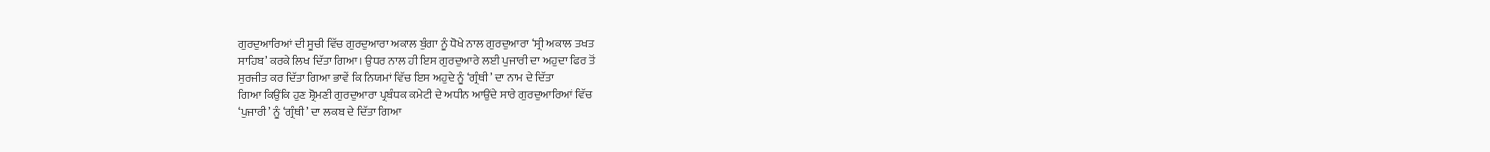ਗੁਰਦੁਆਰਿਆਂ ਦੀ ਸੂਚੀ ਵਿੱਚ ਗੁਰਦੁਆਰਾ ਅਕਾਲ ਬੁੰਗਾ ਨੂੰ ਧੋਖੇ ਨਾਲ ਗੁਰਦੁਆਰਾ ‘ਸ੍ਰੀ ਅਕਾਲ ਤਖਤ
ਸਾਹਿਬ’ ਕਰਕੇ ਲਿਖ ਦਿੱਤਾ ਗਿਆ। ਉਧਰ ਨਾਲ ਹੀ ਇਸ ਗੁਰਦੁਆਰੇ ਲਈ ਪੁਜਾਰੀ ਦਾ ਅਹੁਦਾ ਫਿਰ ਤੋਂ
ਸੁਰਜੀਤ ਕਰ ਦਿੱਤਾ ਗਿਆ ਭਾਵੇਂ ਕਿ ਨਿਯਮਾਂ ਵਿੱਚ ਇਸ ਅਹੁਦੇ ਨੂੰ ‘ਗ੍ਰੰਥੀ’ ਦਾ ਨਾਮ ਦੇ ਦਿੱਤਾ
ਗਿਆ ਕਿਉਂਕਿ ਹੁਣ ਸ਼੍ਰੋਮਣੀ ਗੁਰਦੁਆਰਾ ਪ੍ਰਬੰਧਕ ਕਮੇਟੀ ਦੇ ਅਧੀਨ ਆਉਂਦੇ ਸਾਰੇ ਗੁਰਦੁਆਰਿਆਂ ਵਿੱਚ
‘ਪੁਜਾਰੀ’ ਨੂੰ ‘ਗ੍ਰੰਥੀ’ ਦਾ ਲਕਬ ਦੇ ਦਿੱਤਾ ਗਿਆ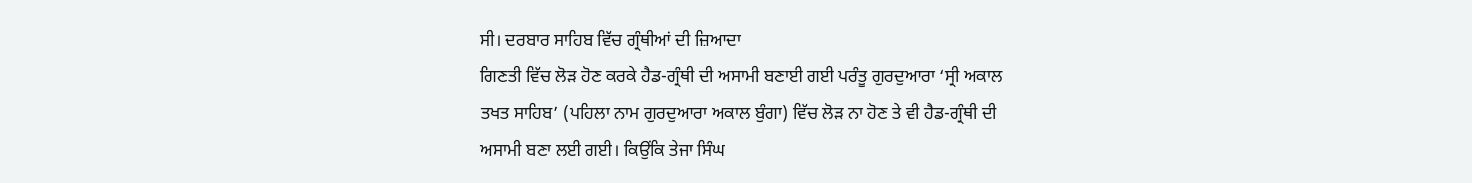ਸੀ। ਦਰਬਾਰ ਸਾਹਿਬ ਵਿੱਚ ਗ੍ਰੰਥੀਆਂ ਦੀ ਜ਼ਿਆਦਾ
ਗਿਣਤੀ ਵਿੱਚ ਲੋੜ ਹੋਣ ਕਰਕੇ ਹੈਡ-ਗ੍ਰੰਥੀ ਦੀ ਅਸਾਮੀ ਬਣਾਈ ਗਈ ਪਰੰਤੂ ਗੁਰਦੁਆਰਾ ‘ਸ੍ਰੀ ਅਕਾਲ
ਤਖਤ ਸਾਹਿਬ’ (ਪਹਿਲਾ ਨਾਮ ਗੁਰਦੁਆਰਾ ਅਕਾਲ ਬੁੰਗਾ) ਵਿੱਚ ਲੋੜ ਨਾ ਹੋਣ ਤੇ ਵੀ ਹੈਡ-ਗ੍ਰੰਥੀ ਦੀ
ਅਸਾਮੀ ਬਣਾ ਲਈ ਗਈ। ਕਿਉਂਕਿ ਤੇਜਾ ਸਿੰਘ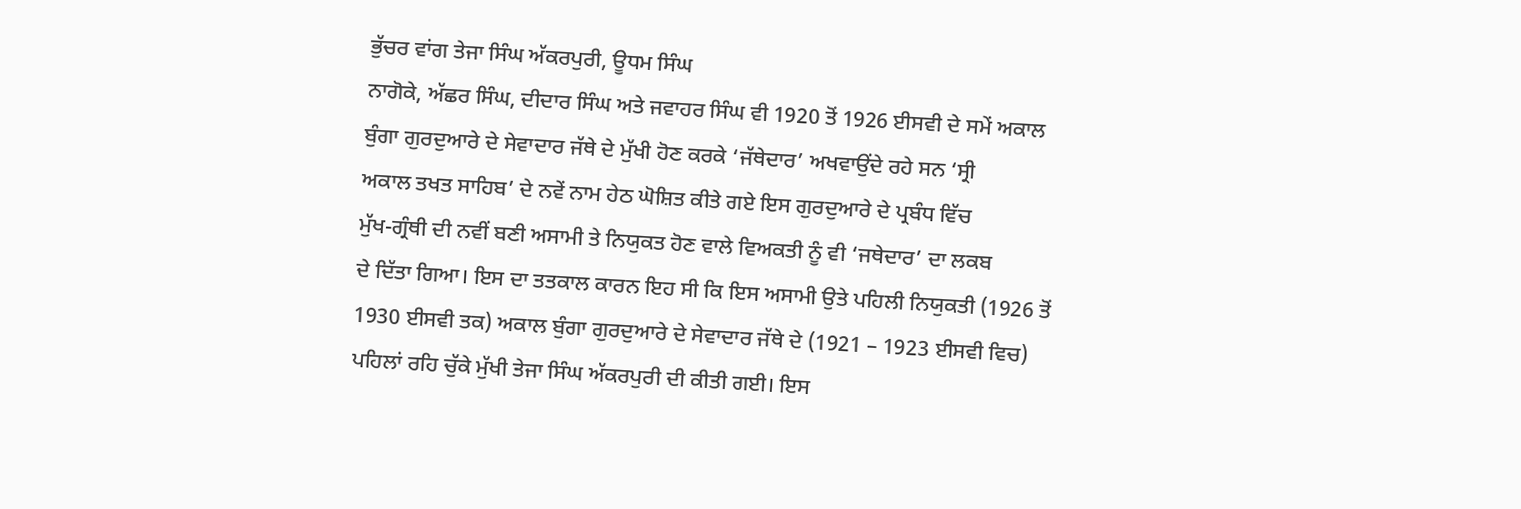ਭੁੱਚਰ ਵਾਂਗ ਤੇਜਾ ਸਿੰਘ ਅੱਕਰਪੁਰੀ, ਊਧਮ ਸਿੰਘ
ਨਾਗੋਕੇ, ਅੱਛਰ ਸਿੰਘ, ਦੀਦਾਰ ਸਿੰਘ ਅਤੇ ਜਵਾਹਰ ਸਿੰਘ ਵੀ 1920 ਤੋਂ 1926 ਈਸਵੀ ਦੇ ਸਮੇਂ ਅਕਾਲ
ਬੁੰਗਾ ਗੁਰਦੁਆਰੇ ਦੇ ਸੇਵਾਦਾਰ ਜੱਥੇ ਦੇ ਮੁੱਖੀ ਹੋਣ ਕਰਕੇ ‘ਜੱਥੇਦਾਰ’ ਅਖਵਾਉਂਦੇ ਰਹੇ ਸਨ ‘ਸ੍ਰੀ
ਅਕਾਲ ਤਖਤ ਸਾਹਿਬ’ ਦੇ ਨਵੇਂ ਨਾਮ ਹੇਠ ਘੋਸ਼ਿਤ ਕੀਤੇ ਗਏ ਇਸ ਗੁਰਦੁਆਰੇ ਦੇ ਪ੍ਰਬੰਧ ਵਿੱਚ
ਮੁੱਖ-ਗ੍ਰੰਥੀ ਦੀ ਨਵੀਂ ਬਣੀ ਅਸਾਮੀ ਤੇ ਨਿਯੁਕਤ ਹੋਣ ਵਾਲੇ ਵਿਅਕਤੀ ਨੂੰ ਵੀ ‘ਜਥੇਦਾਰ’ ਦਾ ਲਕਬ
ਦੇ ਦਿੱਤਾ ਗਿਆ। ਇਸ ਦਾ ਤਤਕਾਲ ਕਾਰਨ ਇਹ ਸੀ ਕਿ ਇਸ ਅਸਾਮੀ ਉਤੇ ਪਹਿਲੀ ਨਿਯੁਕਤੀ (1926 ਤੋਂ
1930 ਈਸਵੀ ਤਕ) ਅਕਾਲ ਬੁੰਗਾ ਗੁਰਦੁਆਰੇ ਦੇ ਸੇਵਾਦਾਰ ਜੱਥੇ ਦੇ (1921 – 1923 ਈਸਵੀ ਵਿਚ)
ਪਹਿਲਾਂ ਰਹਿ ਚੁੱਕੇ ਮੁੱਖੀ ਤੇਜਾ ਸਿੰਘ ਅੱਕਰਪੁਰੀ ਦੀ ਕੀਤੀ ਗਈ। ਇਸ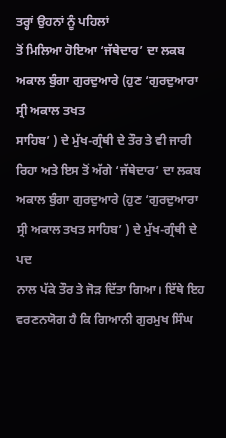ਤਰ੍ਹਾਂ ਉਹਨਾਂ ਨੂੰ ਪਹਿਲਾਂ
ਤੋਂ ਮਿਲਿਆ ਹੋਇਆ ‘ਜੱਥੇਦਾਰ’ ਦਾ ਲਕਬ ਅਕਾਲ ਬੁੰਗਾ ਗੁਰਦੁਆਰੇ (ਹੁਣ ‘ਗੁਰਦੁਆਰਾ ਸ੍ਰੀ ਅਕਾਲ ਤਖਤ
ਸਾਹਿਬ’ ) ਦੇ ਮੁੱਖ-ਗ੍ਰੰਥੀ ਦੇ ਤੌਰ ਤੇ ਵੀ ਜਾਰੀ ਰਿਹਾ ਅਤੇ ਇਸ ਤੋਂ ਅੱਗੇ ‘ਜੱਥੇਦਾਰ’ ਦਾ ਲਕਬ
ਅਕਾਲ ਬੁੰਗਾ ਗੁਰਦੁਆਰੇ (ਹੁਣ ‘ਗੁਰਦੁਆਰਾ ਸ੍ਰੀ ਅਕਾਲ ਤਖਤ ਸਾਹਿਬ’ ) ਦੇ ਮੁੱਖ-ਗ੍ਰੰਥੀ ਦੇ ਪਦ
ਨਾਲ ਪੱਕੇ ਤੌਰ ਤੇ ਜੋੜ ਦਿੱਤਾ ਗਿਆ। ਇੱਥੇ ਇਹ ਵਰਣਨਯੋਗ ਹੈ ਕਿ ਗਿਆਨੀ ਗੁਰਮੁਖ ਸਿੰਘ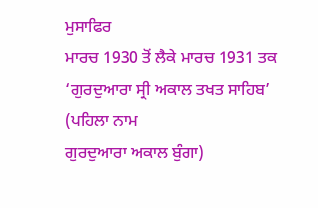ਮੁਸਾਫਿਰ
ਮਾਰਚ 1930 ਤੋਂ ਲੈਕੇ ਮਾਰਚ 1931 ਤਕ ‘ਗੁਰਦੁਆਰਾ ਸ੍ਰੀ ਅਕਾਲ ਤਖਤ ਸਾਹਿਬ’ (ਪਹਿਲਾ ਨਾਮ
ਗੁਰਦੁਆਰਾ ਅਕਾਲ ਬੁੰਗਾ)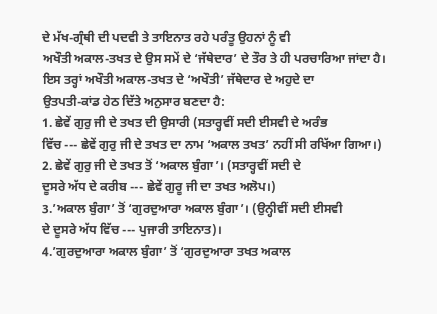ਦੇ ਮੱਖ-ਗ੍ਰੰਥੀ ਦੀ ਪਦਵੀ ਤੇ ਤਾਇਨਾਤ ਰਹੇ ਪਰੰਤੂ ਉਹਨਾਂ ਨੂੰ ਵੀ
ਅਖੌਤੀ ਅਕਾਲ-ਤਖਤ ਦੇ ਉਸ ਸਮੇਂ ਦੇ ‘ਜੱਥੇਦਾਰ’ ਦੇ ਤੌਰ ਤੇ ਹੀ ਪਰਚਾਰਿਆ ਜਾਂਦਾ ਹੈ।
ਇਸ ਤਰ੍ਹਾਂ ਅਖੌਤੀ ਅਕਾਲ-ਤਖਤ ਦੇ ‘ਅਖੌਤੀ’ ਜੱਥੇਦਾਰ ਦੇ ਅਹੁਦੇ ਦਾ
ਉਤਪਤੀ-ਕਾਂਡ ਹੇਠ ਦਿੱਤੇ ਅਨੁਸਾਰ ਬਣਦਾ ਹੈ:
1. ਛੇਵੇਂ ਗੁਰੁ ਜੀ ਦੇ ਤਖਤ ਦੀ ਉਸਾਰੀ (ਸਤਾਰ੍ਹਵੀਂ ਸਦੀ ਈਸਵੀ ਦੇ ਅਰੰਭ
ਵਿੱਚ --- ਛੇਵੇਂ ਗੁਰੁ ਜੀ ਦੇ ਤਖਤ ਦਾ ਨਾਮ ‘ਅਕਾਲ ਤਖਤ’ ਨਹੀਂ ਸੀ ਰਖਿੱਆ ਗਿਆ।)
2. ਛੇਵੇਂ ਗੁਰੁ ਜੀ ਦੇ ਤਖਤ ਤੋਂ ‘ਅਕਾਲ ਬੁੰਗਾ’। (ਸਤਾਰ੍ਹਵੀਂ ਸਦੀ ਦੇ
ਦੂਸਰੇ ਅੱਧ ਦੇ ਕਰੀਬ --- ਛੇਵੇਂ ਗੁਰੂ ਜੀ ਦਾ ਤਖਤ ਅਲੋਪ।)
3.’ਅਕਾਲ ਬੁੰਗਾ’ ਤੋਂ ‘ਗੁਰਦੁਆਰਾ ਅਕਾਲ ਬੁੰਗਾ’। (ਉਨ੍ਹੀਵੀਂ ਸਦੀ ਈਸਵੀ
ਦੇ ਦੂਸਰੇ ਅੱਧ ਵਿੱਚ --- ਪੁਜਾਰੀ ਤਾਇਨਾਤ)।
4.’ਗੁਰਦੁਆਰਾ ਅਕਾਲ ਬੁੰਗਾ’ ਤੋਂ ‘ਗੁਰਦੁਆਰਾ ਤਖਤ ਅਕਾਲ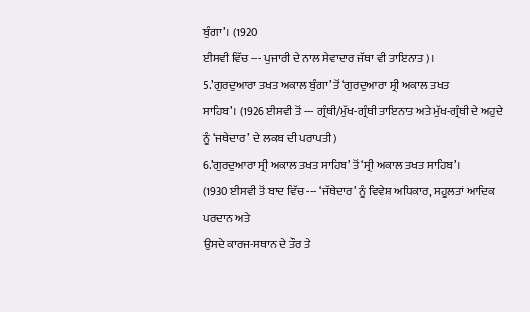ਬੁੰਗਾ’। (1920
ਈਸਵੀ ਵਿੱਚ --- ਪੁਜਾਰੀ ਦੇ ਨਾਲ ਸੇਵਾਦਾਰ ਜੱਥਾ ਵੀ ਤਾਇਨਾਤ)।
5.’ਗੁਰਦੁਆਰਾ ਤਖਤ ਅਕਾਲ ਬੁੰਗਾ’ ਤੋਂ ‘ਗੁਰਦੁਆਰਾ ਸ੍ਰੀ ਅਕਾਲ ਤਖਤ
ਸਾਹਿਬ’। (1926 ਈਸਵੀ ਤੋਂ --- ਗ੍ਰੰਥੀ/ਮੁੱਖ-ਗ੍ਰੰਥੀ ਤਾਇਨਾਤ ਅਤੇ ਮੁੱਖ-ਗ੍ਰੰਥੀ ਦੇ ਅਹੁਦੇ
ਨੂੰ ‘ਜਥੇਦਾਰ’ ਦੇ ਲਕਬ ਦੀ ਪਰਾਪਤੀ)
6.’ਗੁਰਦੁਆਰਾ ਸ੍ਰੀ ਅਕਾਲ ਤਖਤ ਸਾਹਿਬ’ ਤੋਂ ‘ਸ੍ਰੀ ਅਕਾਲ ਤਖਤ ਸਾਹਿਬ’।
(1930 ਈਸਵੀ ਤੋਂ ਬਾਦ ਵਿੱਚ --- ‘ਜੱਥੇਦਾਰ’ ਨੂੰ ਵਿਵੇਸ਼ ਅਧਿਕਾਰ, ਸਹੂਲਤਾਂ ਆਦਿਕ ਪਰਦਾਨ ਅਤੇ
ਉਸਦੇ ਕਾਰਜ-ਸਥਾਨ ਦੇ ਤੌਰ ਤੇ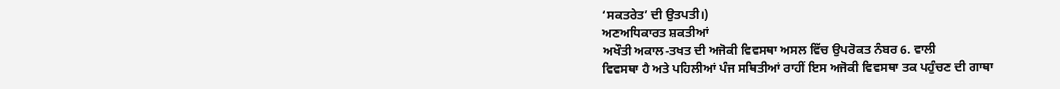‘ਸਕਤਰੇਤ’ ਦੀ ਉਤਪਤੀ।)
ਅਣਅਧਿਕਾਰਤ ਸ਼ਕਤੀਆਂ
ਅਖੌਤੀ ਅਕਾਲ-ਤਖਤ ਦੀ ਅਜੋਕੀ ਵਿਵਸਥਾ ਅਸਲ ਵਿੱਚ ਉਪਰੋਕਤ ਨੰਬਰ 6. ਵਾਲੀ
ਵਿਵਸਥਾ ਹੈ ਅਤੇ ਪਹਿਲੀਆਂ ਪੰਜ ਸਥਿਤੀਆਂ ਰਾਹੀਂ ਇਸ ਅਜੋਕੀ ਵਿਵਸਥਾ ਤਕ ਪਹੁੰਚਣ ਦੀ ਗਾਥਾ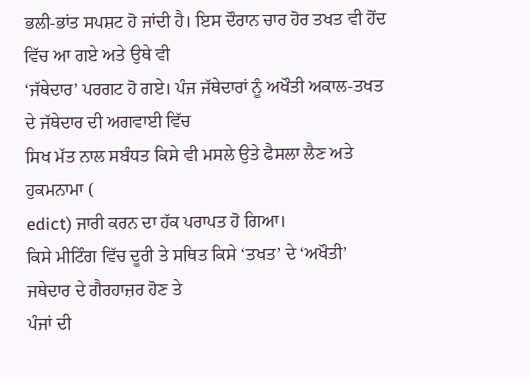ਭਲੀ-ਭਾਂਤ ਸਪਸ਼ਟ ਹੋ ਜਾਂਦੀ ਹੈ। ਇਸ ਦੌਰਾਨ ਚਾਰ ਹੋਰ ਤਖਤ ਵੀ ਹੋਂਦ ਵਿੱਚ ਆ ਗਏ ਅਤੇ ਉਥੇ ਵੀ
‘ਜੱਥੇਦਾਰ’ ਪਰਗਟ ਹੋ ਗਏ। ਪੰਜ ਜੱਥੇਦਾਰਾਂ ਨੂੰ ਅਖੌਤੀ ਅਕਾਲ-ਤਖਤ ਦੇ ਜੱਥੇਦਾਰ ਦੀ ਅਗਵਾਈ ਵਿੱਚ
ਸਿਖ ਮੱਤ ਨਾਲ ਸਬੰਧਤ ਕਿਸੇ ਵੀ ਮਸਲੇ ਉਤੇ ਫੈਸਲਾ ਲੈਣ ਅਤੇ ਹੁਕਮਨਾਮਾ (
edict) ਜਾਰੀ ਕਰਨ ਦਾ ਹੱਕ ਪਰਾਪਤ ਹੋ ਗਿਆ।
ਕਿਸੇ ਮੀਟਿੰਗ ਵਿੱਚ ਦੂਰੀ ਤੇ ਸਥਿਤ ਕਿਸੇ ‘ਤਖਤ’ ਦੇ ‘ਅਖੌਤੀ’ ਜਥੇਦਾਰ ਦੇ ਗੈਰਹਾਜ਼ਰ ਹੋਣ ਤੇ
ਪੰਜਾਂ ਦੀ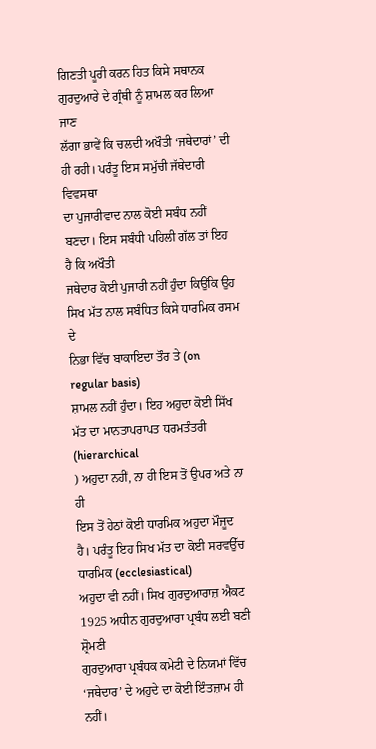ਗਿਣਤੀ ਪੂਰੀ ਕਰਨ ਹਿਤ ਕਿਸੇ ਸਥਾਨਕ ਗੁਰਦੁਆਰੇ ਦੇ ਗ੍ਰੰਥੀ ਨੂੰ ਸ਼ਾਮਲ ਕਰ ਲਿਆ ਜਾਣ
ਲੱਗਾ ਭਾਵੇਂ ਕਿ ਚਲਦੀ ਅਖੌਤੀ ‘ਜਥੇਦਾਰਾਂ’ ਦੀ ਹੀ ਰਹੀ। ਪਰੰਤੂ ਇਸ ਸਮੁੱਚੀ ਜੱਥੇਦਾਰੀ ਵਿਵਸਥਾ
ਦਾ ਪੁਜਾਰੀਵਾਦ ਨਾਲ ਕੋਈ ਸਬੰਧ ਨਹੀਂ ਬਣਦਾ। ਇਸ ਸਬੰਧੀ ਪਹਿਲੀ ਗੱਲ ਤਾਂ ਇਹ ਹੈ ਕਿ ਅਖੌਤੀ
ਜਥੇਦਾਰ ਕੋਈ ਪੁਜਾਰੀ ਨਹੀਂ ਹੁੰਦਾ ਕਿਉਂਕਿ ਉਹ ਸਿਖ ਮੱਤ ਨਾਲ ਸਬੰਧਿਤ ਕਿਸੇ ਧਾਰਮਿਕ ਰਸਮ ਦੇ
ਨਿਭਾ ਵਿੱਚ ਬਾਕਾਇਦਾ ਤੌਰ ਤੇ (on regular basis)
ਸ਼ਾਮਲ ਨਹੀਂ ਹੁੰਦਾ। ਇਹ ਅਹੁਦਾ ਕੋਈ ਸਿੱਖ ਮੱਤ ਦਾ ਮਾਨਤਾਪਰਾਪਤ ਧਰਮਤੰਤਰੀ (hierarchical
) ਅਹੁਦਾ ਨਹੀਂ, ਨਾ ਹੀ ਇਸ ਤੋਂ ਉਪਰ ਅਤੇ ਨਾ ਹੀ
ਇਸ ਤੋਂ ਹੇਠਾਂ ਕੋਈ ਧਾਰਮਿਕ ਅਹੁਦਾ ਮੌਜੂਦ ਹੈ। ਪਰੰਤੂ ਇਹ ਸਿਖ ਮੱਤ ਦਾ ਕੋਈ ਸਰਵਉੱਚ ਧਾਰਮਿਕ (ecclesiastical)
ਅਹੁਦਾ ਵੀ ਨਹੀਂ। ਸਿਖ ਗੁਰਦੁਆਰਾਜ਼ ਐਕਟ 1925 ਅਧੀਨ ਗੁਰਦੁਆਰਾ ਪ੍ਰਬੰਧ ਲਈ ਬਣੀ ਸ਼੍ਰੋਮਣੀ
ਗੁਰਦੁਆਰਾ ਪ੍ਰਬੰਧਕ ਕਮੇਟੀ ਦੇ ਨਿਯਮਾਂ ਵਿੱਚ ‘ਜਥੇਦਾਰ’ ਦੇ ਅਹੁਦੇ ਦਾ ਕੋਈ ਇੰਤਜ਼ਾਮ ਹੀ ਨਹੀਂ।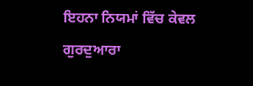ਇਹਨਾ ਨਿਯਮਾਂ ਵਿੱਚ ਕੇਵਲ ਗੁਰਦੁਆਰਾ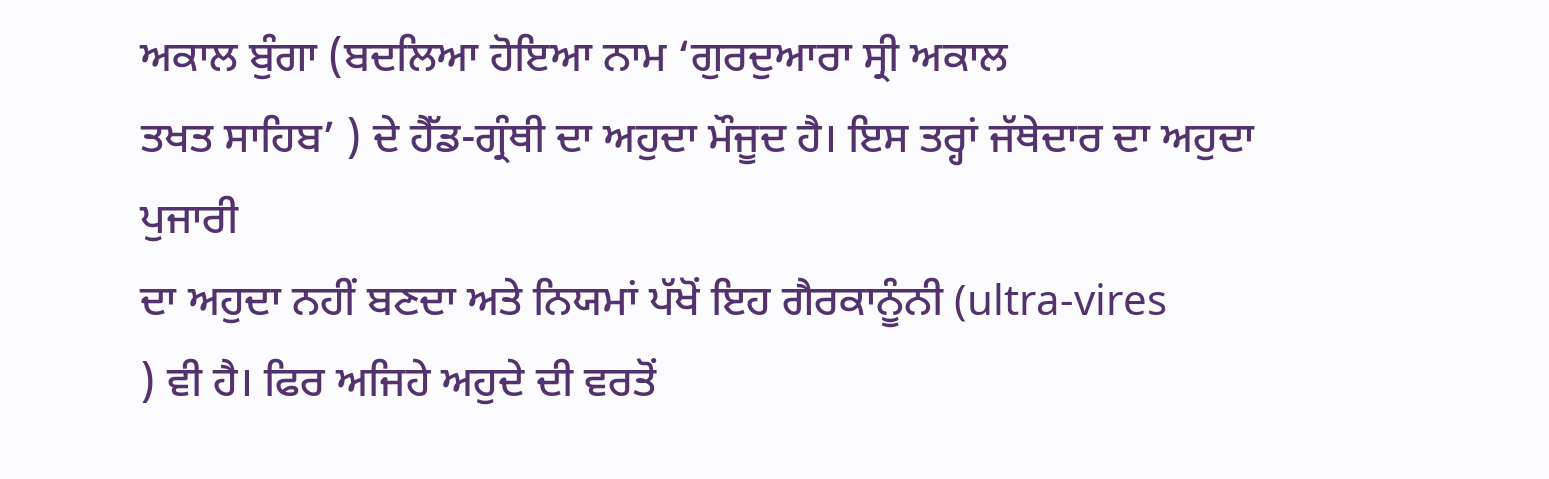ਅਕਾਲ ਬੁੰਗਾ (ਬਦਲਿਆ ਹੋਇਆ ਨਾਮ ‘ਗੁਰਦੁਆਰਾ ਸ੍ਰੀ ਅਕਾਲ
ਤਖਤ ਸਾਹਿਬ’ ) ਦੇ ਹੈੱਡ-ਗ੍ਰੰਥੀ ਦਾ ਅਹੁਦਾ ਮੌਜੂਦ ਹੈ। ਇਸ ਤਰ੍ਹਾਂ ਜੱਥੇਦਾਰ ਦਾ ਅਹੁਦਾ ਪੁਜਾਰੀ
ਦਾ ਅਹੁਦਾ ਨਹੀਂ ਬਣਦਾ ਅਤੇ ਨਿਯਮਾਂ ਪੱਖੋਂ ਇਹ ਗੈਰਕਾਨੂੰਨੀ (ultra-vires
) ਵੀ ਹੈ। ਫਿਰ ਅਜਿਹੇ ਅਹੁਦੇ ਦੀ ਵਰਤੋਂ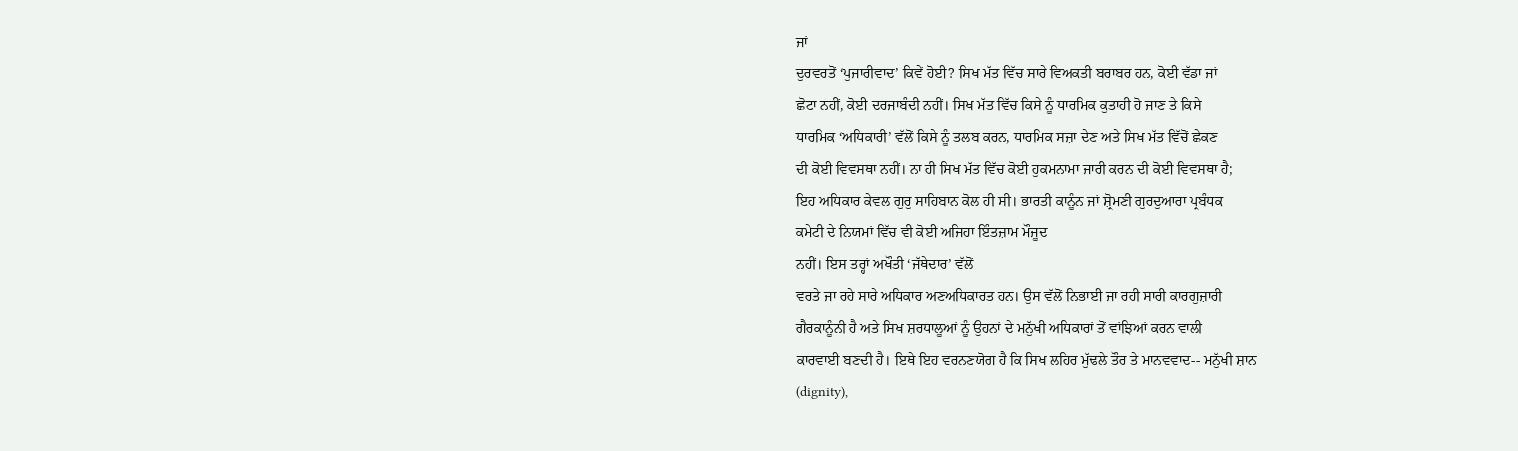ਜਾਂ
ਦੁਰਵਰਤੋਂ ‘ਪੁਜਾਰੀਵਾਦ’ ਕਿਵੇਂ ਹੋਈ? ਸਿਖ ਮੱਤ ਵਿੱਚ ਸਾਰੇ ਵਿਅਕਤੀ ਬਰਾਬਰ ਹਨ, ਕੋਈ ਵੱਡਾ ਜਾਂ
ਛੋਟਾ ਨਹੀਂ, ਕੋਈ ਦਰਜਾਬੰਦੀ ਨਹੀਂ। ਸਿਖ ਮੱਤ ਵਿੱਚ ਕਿਸੇ ਨੂੰ ਧਾਰਮਿਕ ਕੁਤਾਹੀ ਹੋ ਜਾਣ ਤੇ ਕਿਸੇ
ਧਾਰਮਿਕ ‘ਅਧਿਕਾਰੀ’ ਵੱਲੋਂ ਕਿਸੇ ਨੂੰ ਤਲਬ ਕਰਨ, ਧਾਰਮਿਕ ਸਜ਼ਾ ਦੇਣ ਅਤੇ ਸਿਖ ਮੱਤ ਵਿੱਚੋਂ ਛੇਕਣ
ਦੀ ਕੋਈ ਵਿਵਸਥਾ ਨਹੀਂ। ਨਾ ਹੀ ਸਿਖ ਮੱਤ ਵਿੱਚ ਕੋਈ ਹੁਕਮਨਾਮਾ ਜਾਰੀ ਕਰਨ ਦੀ ਕੋਈ ਵਿਵਸਥਾ ਹੈ;
ਇਹ ਅਧਿਕਾਰ ਕੇਵਲ ਗੁਰੁ ਸਾਹਿਬਾਨ ਕੋਲ ਹੀ ਸੀ। ਭਾਰਤੀ ਕਾਨੂੰਨ ਜਾਂ ਸ਼੍ਰੋਮਣੀ ਗੁਰਦੁਆਰਾ ਪ੍ਰਬੰਧਕ
ਕਮੇਟੀ ਦੇ ਨਿਯਮਾਂ ਵਿੱਚ ਵੀ ਕੋਈ ਅਜਿਹਾ ਇੰਤਜ਼ਾਮ ਮੌਜੂਦ
ਨਹੀਂ। ਇਸ ਤਰ੍ਹਾਂ ਅਖੌਤੀ ‘ਜੱਥੇਦਾਰ’ ਵੱਲੋਂ
ਵਰਤੇ ਜਾ ਰਹੇ ਸਾਰੇ ਅਧਿਕਾਰ ਅਣਅਧਿਕਾਰਤ ਹਨ। ਉਸ ਵੱਲੋਂ ਨਿਭਾਈ ਜਾ ਰਹੀ ਸਾਰੀ ਕਾਰਗੁਜ਼ਾਰੀ
ਗੈਰਕਾਨੂੰਨੀ ਹੈ ਅਤੇ ਸਿਖ ਸ਼ਰਧਾਲੂਆਂ ਨੂੰ ਉਹਨਾਂ ਦੇ ਮਨੁੱਖੀ ਅਧਿਕਾਰਾਂ ਤੋਂ ਵਾਂਝਿਆਂ ਕਰਨ ਵਾਲੀ
ਕਾਰਵਾਈ ਬਣਦੀ ਹੈ। ਇਥੇ ਇਹ ਵਰਨਣਯੋਗ ਹੈ ਕਿ ਸਿਖ ਲਹਿਰ ਮੁੱਢਲੇ ਤੌਰ ਤੇ ਮਾਨਵਵਾਦ-- ਮਨੁੱਖੀ ਸ਼ਾਨ
(dignity),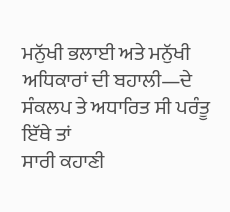ਮਨੁੱਖੀ ਭਲਾਈ ਅਤੇ ਮਨੁੱਖੀ ਅਧਿਕਾਰਾਂ ਦੀ ਬਹਾਲੀ—ਦੇ ਸੰਕਲਪ ਤੇ ਅਧਾਰਿਤ ਸੀ ਪਰੰਤੂ ਇੱਥੇ ਤਾਂ
ਸਾਰੀ ਕਹਾਣੀ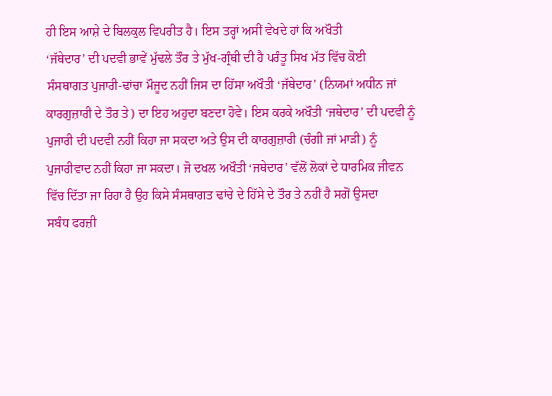ਹੀ ਇਸ ਆਸ਼ੇ ਦੇ ਬਿਲਕੁਲ ਵਿਪਰੀਤ ਹੈ। ਇਸ ਤਰ੍ਹਾਂ ਅਸੀਂ ਵੇਖਦੇ ਹਾਂ ਕਿ ਅਖੌਤੀ
‘ਜੱਥੇਦਾਰ’ ਦੀ ਪਦਵੀ ਭਾਵੇਂ ਮੁੱਢਲੇ ਤੌਰ ਤੇ ਮੁੱਖ-ਗ੍ਰੰਥੀ ਦੀ ਹੈ ਪਰੰਤੂ ਸਿਖ ਮੱਤ ਵਿੱਚ ਕੋਈ
ਸੰਸਥਾਗਤ ਪੁਜਾਰੀ-ਢਾਂਚਾ ਮੌਜੂਦ ਨਹੀਂ ਜਿਸ ਦਾ ਹਿੱਸਾ ਅਖੌਤੀ ‘ਜੱਥੇਦਾਰ’ (ਨਿਯਮਾਂ ਅਧੀਨ ਜਾਂ
ਕਾਰਗੁਜ਼ਾਰੀ ਦੇ ਤੌਰ ਤੇ) ਦਾ ਇਹ ਅਹੁਦਾ ਬਣਦਾ ਹੋਵੇ। ਇਸ ਕਰਕੇ ਅਖੌਤੀ ‘ਜਥੇਦਾਰ’ ਦੀ ਪਦਵੀ ਨੂੰ
ਪੁਜਾਰੀ ਦੀ ਪਦਵੀ ਨਹੀਂ ਕਿਹਾ ਜਾ ਸਕਦਾ ਅਤੇ ਉਸ ਦੀ ਕਾਰਗੁਜ਼ਾਰੀ (ਚੰਗੀ ਜਾਂ ਮਾੜੀ) ਨੂੰ
ਪੁਜਾਰੀਵਾਦ ਨਹੀਂ ਕਿਹਾ ਜਾ ਸਕਦਾ। ਜੋ ਦਖਲ ਅਖੌਤੀ ‘ਜਥੇਦਾਰ’ ਵੱਲੋਂ ਲੋਕਾਂ ਦੇ ਧਾਰਮਿਕ ਜੀਵਨ
ਵਿੱਚ ਦਿੱਤਾ ਜਾ ਰਿਹਾ ਹੈ ਉਹ ਕਿਸੇ ਸੰਸਥਾਗਤ ਢਾਂਚੇ ਦੇ ਹਿੱਸੇ ਦੇ ਤੌਰ ਤੇ ਨਹੀਂ ਹੈ ਸਗੋਂ ਉਸਦਾ
ਸਬੰਧ ਫਰਜ਼ੀ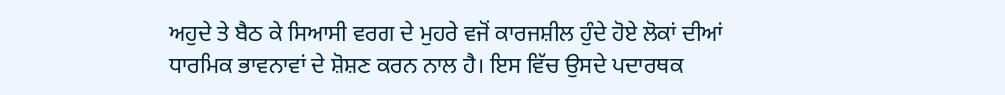ਅਹੁਦੇ ਤੇ ਬੈਠ ਕੇ ਸਿਆਸੀ ਵਰਗ ਦੇ ਮੁਹਰੇ ਵਜੋਂ ਕਾਰਜਸ਼ੀਲ ਹੁੰਦੇ ਹੋਏ ਲੋਕਾਂ ਦੀਆਂ
ਧਾਰਮਿਕ ਭਾਵਨਾਵਾਂ ਦੇ ਸ਼ੋਸ਼ਣ ਕਰਨ ਨਾਲ ਹੈ। ਇਸ ਵਿੱਚ ਉਸਦੇ ਪਦਾਰਥਕ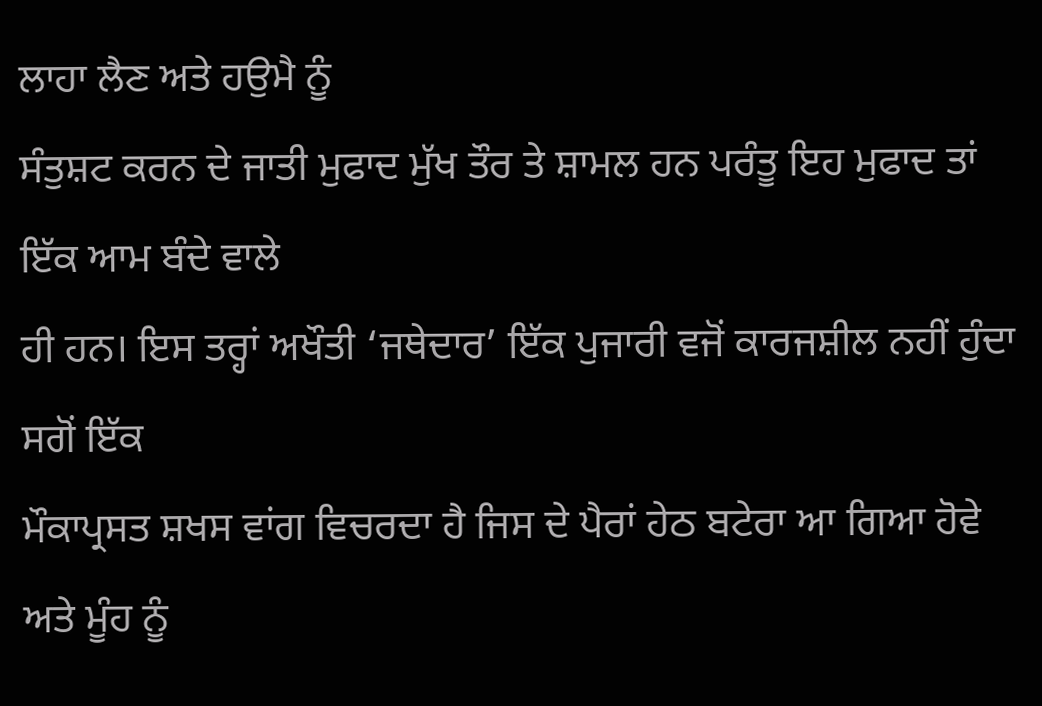ਲਾਹਾ ਲੈਣ ਅਤੇ ਹਉਮੈ ਨੂੰ
ਸੰਤੁਸ਼ਟ ਕਰਨ ਦੇ ਜਾਤੀ ਮੁਫਾਦ ਮੁੱਖ ਤੌਰ ਤੇ ਸ਼ਾਮਲ ਹਨ ਪਰੰਤੂ ਇਹ ਮੁਫਾਦ ਤਾਂ ਇੱਕ ਆਮ ਬੰਦੇ ਵਾਲੇ
ਹੀ ਹਨ। ਇਸ ਤਰ੍ਹਾਂ ਅਖੌਤੀ ‘ਜਥੇਦਾਰ’ ਇੱਕ ਪੁਜਾਰੀ ਵਜੋਂ ਕਾਰਜਸ਼ੀਲ ਨਹੀਂ ਹੁੰਦਾ ਸਗੋਂ ਇੱਕ
ਮੌਕਾਪ੍ਰਸਤ ਸ਼ਖਸ ਵਾਂਗ ਵਿਚਰਦਾ ਹੈ ਜਿਸ ਦੇ ਪੈਰਾਂ ਹੇਠ ਬਟੇਰਾ ਆ ਗਿਆ ਹੋਵੇ ਅਤੇ ਮੂੰਹ ਨੂੰ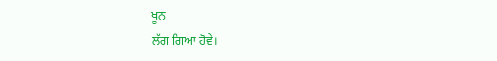ਖੂਨ
ਲੱਗ ਗਿਆ ਹੋਵੇ।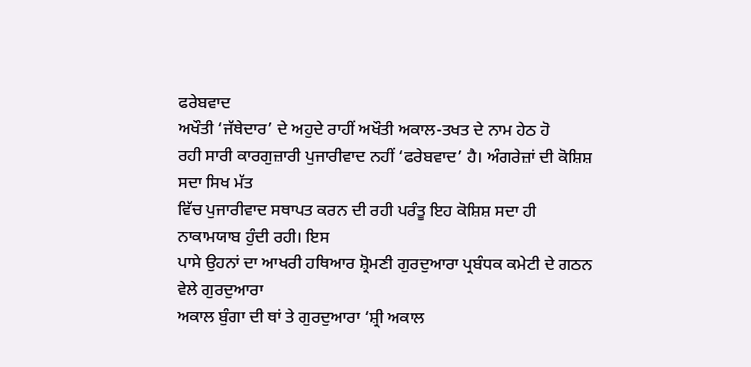ਫਰੇਬਵਾਦ
ਅਖੌਤੀ ‘ਜੱਥੇਦਾਰ’ ਦੇ ਅਹੁਦੇ ਰਾਹੀਂ ਅਖੌਤੀ ਅਕਾਲ-ਤਖਤ ਦੇ ਨਾਮ ਹੇਠ ਹੋ
ਰਹੀ ਸਾਰੀ ਕਾਰਗੁਜ਼ਾਰੀ ਪੁਜਾਰੀਵਾਦ ਨਹੀਂ ‘ਫਰੇਬਵਾਦ’ ਹੈ। ਅੰਗਰੇਜ਼ਾਂ ਦੀ ਕੋਸ਼ਿਸ਼ ਸਦਾ ਸਿਖ ਮੱਤ
ਵਿੱਚ ਪੁਜਾਰੀਵਾਦ ਸਥਾਪਤ ਕਰਨ ਦੀ ਰਹੀ ਪਰੰਤੂ ਇਹ ਕੋਸ਼ਿਸ਼ ਸਦਾ ਹੀ ਨਾਕਾਮਯਾਬ ਹੁੰਦੀ ਰਹੀ। ਇਸ
ਪਾਸੇ ਉਹਨਾਂ ਦਾ ਆਖਰੀ ਹਥਿਆਰ ਸ਼੍ਰੋਮਣੀ ਗੁਰਦੁਆਰਾ ਪ੍ਰਬੰਧਕ ਕਮੇਟੀ ਦੇ ਗਠਨ ਵੇਲੇ ਗੁਰਦੁਆਰਾ
ਅਕਾਲ ਬੁੰਗਾ ਦੀ ਥਾਂ ਤੇ ਗੁਰਦੁਆਰਾ ‘ਸ਼੍ਰੀ ਅਕਾਲ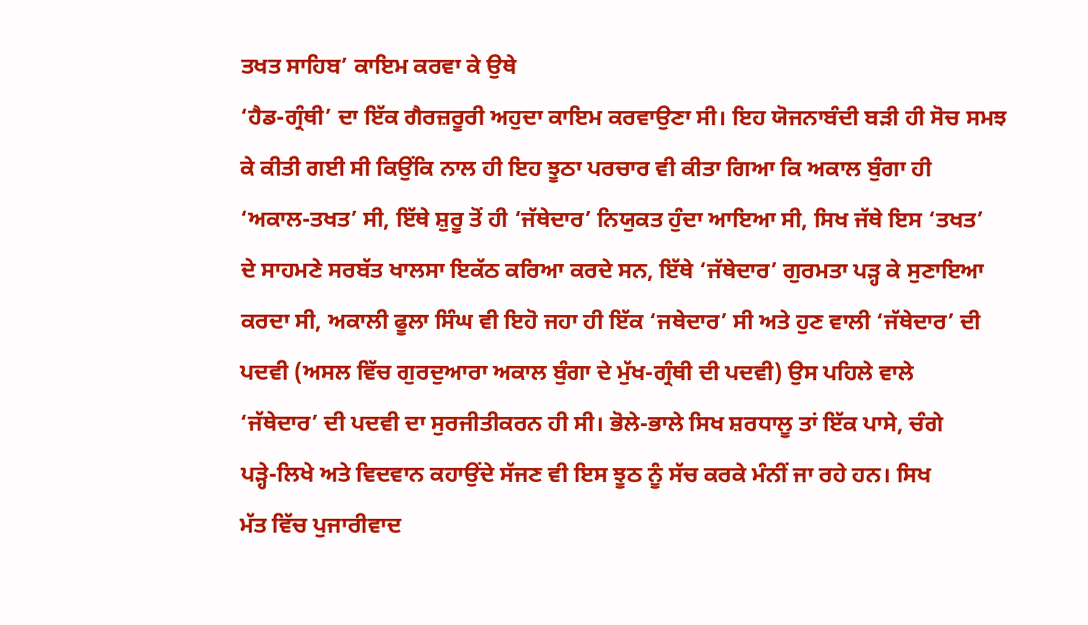ਤਖਤ ਸਾਹਿਬ’ ਕਾਇਮ ਕਰਵਾ ਕੇ ਉਥੇ
‘ਹੈਡ-ਗ੍ਰੰਥੀ’ ਦਾ ਇੱਕ ਗੈਰਜ਼ਰੂਰੀ ਅਹੁਦਾ ਕਾਇਮ ਕਰਵਾਉਣਾ ਸੀ। ਇਹ ਯੋਜਨਾਬੰਦੀ ਬੜੀ ਹੀ ਸੋਚ ਸਮਝ
ਕੇ ਕੀਤੀ ਗਈ ਸੀ ਕਿਉਂਕਿ ਨਾਲ ਹੀ ਇਹ ਝੂਠਾ ਪਰਚਾਰ ਵੀ ਕੀਤਾ ਗਿਆ ਕਿ ਅਕਾਲ ਬੁੰਗਾ ਹੀ
‘ਅਕਾਲ-ਤਖਤ’ ਸੀ, ਇੱਥੇ ਸ਼ੁਰੂ ਤੋਂ ਹੀ ‘ਜੱਥੇਦਾਰ’ ਨਿਯੁਕਤ ਹੁੰਦਾ ਆਇਆ ਸੀ, ਸਿਖ ਜੱਥੇ ਇਸ ‘ਤਖਤ’
ਦੇ ਸਾਹਮਣੇ ਸਰਬੱਤ ਖਾਲਸਾ ਇਕੱਠ ਕਰਿਆ ਕਰਦੇ ਸਨ, ਇੱਥੇ ‘ਜੱਥੇਦਾਰ’ ਗੁਰਮਤਾ ਪੜ੍ਹ ਕੇ ਸੁਣਾਇਆ
ਕਰਦਾ ਸੀ, ਅਕਾਲੀ ਫੂਲਾ ਸਿੰਘ ਵੀ ਇਹੋ ਜਹਾ ਹੀ ਇੱਕ ‘ਜਥੇਦਾਰ’ ਸੀ ਅਤੇ ਹੁਣ ਵਾਲੀ ‘ਜੱਥੇਦਾਰ’ ਦੀ
ਪਦਵੀ (ਅਸਲ ਵਿੱਚ ਗੁਰਦੁਆਰਾ ਅਕਾਲ ਬੁੰਗਾ ਦੇ ਮੁੱਖ-ਗ੍ਰੰਥੀ ਦੀ ਪਦਵੀ) ਉਸ ਪਹਿਲੇ ਵਾਲੇ
‘ਜੱਥੇਦਾਰ’ ਦੀ ਪਦਵੀ ਦਾ ਸੁਰਜੀਤੀਕਰਨ ਹੀ ਸੀ। ਭੋਲੇ-ਭਾਲੇ ਸਿਖ ਸ਼ਰਧਾਲੂ ਤਾਂ ਇੱਕ ਪਾਸੇ, ਚੰਗੇ
ਪੜ੍ਹੇ-ਲਿਖੇ ਅਤੇ ਵਿਦਵਾਨ ਕਹਾਉਂਦੇ ਸੱਜਣ ਵੀ ਇਸ ਝੂਠ ਨੂੰ ਸੱਚ ਕਰਕੇ ਮੰਨੀਂ ਜਾ ਰਹੇ ਹਨ। ਸਿਖ
ਮੱਤ ਵਿੱਚ ਪੁਜਾਰੀਵਾਦ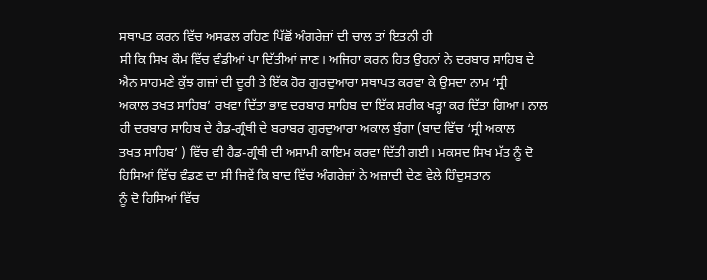ਸਥਾਪਤ ਕਰਨ ਵਿੱਚ ਅਸਫਲ ਰਹਿਣ ਪਿੱਛੋਂ ਅੰਗਰੇਜ਼ਾਂ ਦੀ ਚਾਲ ਤਾਂ ਇਤਨੀ ਹੀ
ਸੀ ਕਿ ਸਿਖ ਕੌਮ ਵਿੱਚ ਵੰਡੀਆਂ ਪਾ ਦਿੱਤੀਆਂ ਜਾਣ। ਅਜਿਹਾ ਕਰਨ ਹਿਤ ਉਹਨਾਂ ਨੇ ਦਰਬਾਰ ਸਾਹਿਬ ਦੇ
ਐਨ ਸਾਹਮਣੇ ਕੁੱਝ ਗਜ਼ਾਂ ਦੀ ਦੂਰੀ ਤੇ ਇੱਕ ਹੋਰ ਗੁਰਦੁਆਰਾ ਸਥਾਪਤ ਕਰਵਾ ਕੇ ਉਸਦਾ ਨਾਮ ‘ਸ੍ਰੀ
ਅਕਾਲ ਤਖਤ ਸਾਹਿਬ’ ਰਖਵਾ ਦਿੱਤਾ ਭਾਵ ਦਰਬਾਰ ਸਾਹਿਬ ਦਾ ਇੱਕ ਸ਼ਰੀਕ ਖੜ੍ਹਾ ਕਰ ਦਿੱਤਾ ਗਿਆ। ਨਾਲ
ਹੀ ਦਰਬਾਰ ਸਾਹਿਬ ਦੇ ਹੈਡ-ਗ੍ਰੰਥੀ ਦੇ ਬਰਾਬਰ ਗੁਰਦੁਆਰਾ ਅਕਾਲ ਬੁੰਗਾ (ਬਾਦ ਵਿੱਚ ‘ਸ੍ਰੀ ਅਕਾਲ
ਤਖਤ ਸਾਹਿਬ’ ) ਵਿੱਚ ਵੀ ਹੈਡ-ਗ੍ਰੰਥੀ ਦੀ ਅਸਾਮੀ ਕਾਇਮ ਕਰਵਾ ਦਿੱਤੀ ਗਈ। ਮਕਸਦ ਸਿਖ ਮੱਤ ਨੂੰ ਦੋ
ਹਿਸਿਆਂ ਵਿੱਚ ਵੰਡਣ ਦਾ ਸੀ ਜਿਵੇਂ ਕਿ ਬਾਦ ਵਿੱਚ ਅੰਗਰੇਜ਼ਾਂ ਨੇ ਅਜ਼ਾਦੀ ਦੇਣ ਵੇਲੇ ਹਿੰਦੁਸਤਾਨ
ਨੂੰ ਦੋ ਹਿਸਿਆਂ ਵਿੱਚ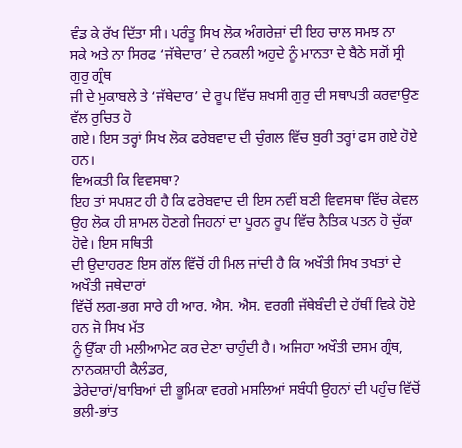ਵੰਡ ਕੇ ਰੱਖ ਦਿੱਤਾ ਸੀ। ਪਰੰਤੂ ਸਿਖ ਲੋਕ ਅੰਗਰੇਜ਼ਾਂ ਦੀ ਇਹ ਚਾਲ ਸਮਝ ਨਾ
ਸਕੇ ਅਤੇ ਨਾ ਸਿਰਫ ‘ਜੱਥੇਦਾਰ’ ਦੇ ਨਕਲੀ ਅਹੁਦੇ ਨੂੰ ਮਾਨਤਾ ਦੇ ਬੈਠੇ ਸਗੋਂ ਸ੍ਰੀ ਗੁਰੁ ਗ੍ਰੰਥ
ਜੀ ਦੇ ਮੁਕਾਬਲੇ ਤੇ ‘ਜੱਥੇਦਾਰ’ ਦੇ ਰੂਪ ਵਿੱਚ ਸ਼ਖਸੀ ਗੁਰੁ ਦੀ ਸਥਾਪਤੀ ਕਰਵਾਉਣ ਵੱਲ ਰੁਚਿਤ ਹੋ
ਗਏ। ਇਸ ਤਰ੍ਹਾਂ ਸਿਖ ਲੋਕ ਫਰੇਬਵਾਦ ਦੀ ਚੁੰਗਲ ਵਿੱਚ ਬੁਰੀ ਤਰ੍ਹਾਂ ਫਸ ਗਏ ਹੋਏ ਹਨ।
ਵਿਅਕਤੀ ਕਿ ਵਿਵਸਥਾ?
ਇਹ ਤਾਂ ਸਪਸ਼ਟ ਹੀ ਹੈ ਕਿ ਫਰੇਬਵਾਦ ਦੀ ਇਸ ਨਵੀਂ ਬਣੀ ਵਿਵਸਥਾ ਵਿੱਚ ਕੇਵਲ
ਉਹ ਲੋਕ ਹੀ ਸ਼ਾਮਲ ਹੋਣਗੇ ਜਿਹਨਾਂ ਦਾ ਪੂਰਨ ਰੂਪ ਵਿੱਚ ਨੈਤਿਕ ਪਤਨ ਹੋ ਚੁੱਕਾ ਹੋਵੇ। ਇਸ ਸਥਿਤੀ
ਦੀ ਉਦਾਹਰਣ ਇਸ ਗੱਲ ਵਿੱਚੋਂ ਹੀ ਮਿਲ ਜਾਂਦੀ ਹੈ ਕਿ ਅਖੌਤੀ ਸਿਖ ਤਖਤਾਂ ਦੇ ਅਖੌਤੀ ਜਥੇਦਾਰਾਂ
ਵਿੱਚੋਂ ਲਗ-ਭਗ ਸਾਰੇ ਹੀ ਆਰ. ਐਸ. ਐਸ. ਵਰਗੀ ਜੱਥੇਬੰਦੀ ਦੇ ਹੱਥੀਂ ਵਿਕੇ ਹੋਏ ਹਨ ਜੋ ਸਿਖ ਮੱਤ
ਨੂੰ ਉੱਕਾ ਹੀ ਮਲੀਆਮੇਟ ਕਰ ਦੇਣਾ ਚਾਹੁੰਦੀ ਹੈ। ਅਜਿਹਾ ਅਖੌਤੀ ਦਸਮ ਗ੍ਰੰਥ, ਨਾਨਕਸ਼ਾਹੀ ਕੈਲੰਡਰ,
ਡੇਰੇਦਾਰਾਂ/ਬਾਬਿਆਂ ਦੀ ਭੂਮਿਕਾ ਵਰਗੇ ਮਸਲਿਆਂ ਸਬੰਧੀ ਉਹਨਾਂ ਦੀ ਪਹੁੰਚ ਵਿੱਚੋਂ ਭਲੀ-ਭਾਂਤ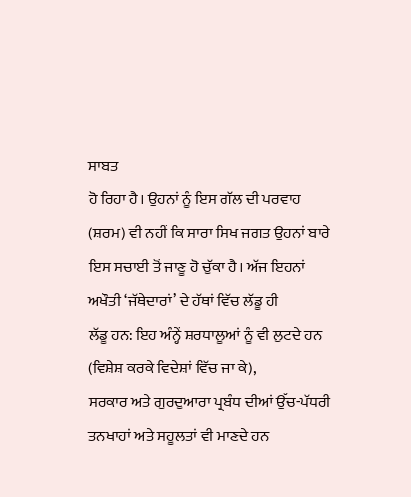ਸਾਬਤ
ਹੋ ਰਿਹਾ ਹੈ। ਉਹਨਾਂ ਨੂੰ ਇਸ ਗੱਲ ਦੀ ਪਰਵਾਹ (ਸ਼ਰਮ) ਵੀ ਨਹੀਂ ਕਿ ਸਾਰਾ ਸਿਖ ਜਗਤ ਉਹਨਾਂ ਬਾਰੇ
ਇਸ ਸਚਾਈ ਤੋਂ ਜਾਣੂ ਹੋ ਚੁੱਕਾ ਹੈ। ਅੱਜ ਇਹਨਾਂ ਅਖੌਤੀ ‘ਜੱਥੇਦਾਰਾਂ’ ਦੇ ਹੱਥਾਂ ਵਿੱਚ ਲੱਡੂ ਹੀ
ਲੱਡੂ ਹਨ: ਇਹ ਅੰਨ੍ਹੇਂ ਸ਼ਰਧਾਲੂਆਂ ਨੂੰ ਵੀ ਲੁਟਦੇ ਹਨ (ਵਿਸ਼ੇਸ਼ ਕਰਕੇ ਵਿਦੇਸ਼ਾਂ ਵਿੱਚ ਜਾ ਕੇ),
ਸਰਕਾਰ ਅਤੇ ਗੁਰਦੁਆਰਾ ਪ੍ਰਬੰਧ ਦੀਆਂ ਉੱਚ-ਪੱਧਰੀ ਤਨਖਾਹਾਂ ਅਤੇ ਸਹੂਲਤਾਂ ਵੀ ਮਾਣਦੇ ਹਨ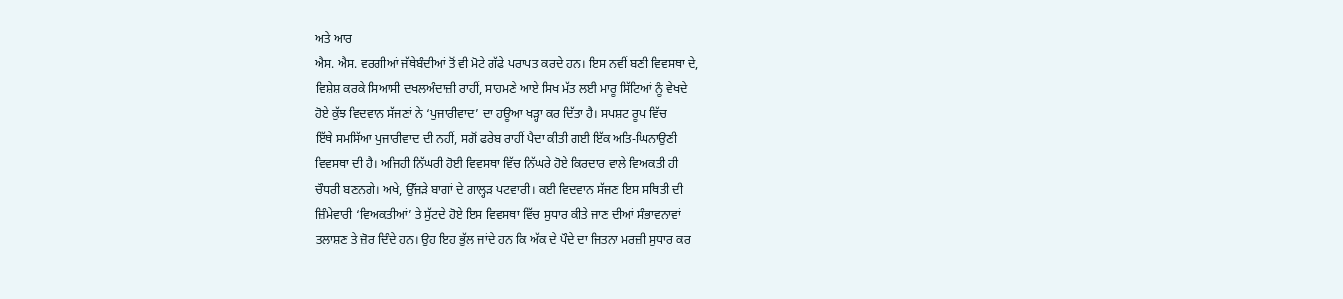ਅਤੇ ਆਰ
ਐਸ. ਐਸ. ਵਰਗੀਆਂ ਜੱਥੇਬੰਦੀਆਂ ਤੋਂ ਵੀ ਮੋਟੇ ਗੱਫੇ ਪਰਾਪਤ ਕਰਦੇ ਹਨ। ਇਸ ਨਵੀਂ ਬਣੀ ਵਿਵਸਥਾ ਦੇ,
ਵਿਸ਼ੇਸ਼ ਕਰਕੇ ਸਿਆਸੀ ਦਖਲਅੰਦਾਜ਼ੀ ਰਾਹੀਂ, ਸਾਹਮਣੇ ਆਏ ਸਿਖ ਮੱਤ ਲਈ ਮਾਰੂ ਸਿੱਟਿਆਂ ਨੂੰ ਵੇਖਦੇ
ਹੋਏ ਕੁੱਝ ਵਿਦਵਾਨ ਸੱਜਣਾਂ ਨੇ ‘ਪੁਜਾਰੀਵਾਦ’ ਦਾ ਹਊਆ ਖੜ੍ਹਾ ਕਰ ਦਿੱਤਾ ਹੈ। ਸਪਸ਼ਟ ਰੂਪ ਵਿੱਚ
ਇੱਥੇ ਸਮਸਿੱਆ ਪੁਜਾਰੀਵਾਦ ਦੀ ਨਹੀਂ, ਸਗੋਂ ਫਰੇਬ ਰਾਹੀਂ ਪੈਦਾ ਕੀਤੀ ਗਈ ਇੱਕ ਅਤਿ-ਘਿਨਾਉਣੀ
ਵਿਵਸਥਾ ਦੀ ਹੈ। ਅਜਿਹੀ ਨਿੱਘਰੀ ਹੋਈ ਵਿਵਸਥਾ ਵਿੱਚ ਨਿੱਘਰੇ ਹੋਏ ਕਿਰਦਾਰ ਵਾਲੇ ਵਿਅਕਤੀ ਹੀ
ਚੌਧਰੀ ਬਣਨਗੇ। ਅਖੇ, ਉੱਜੜੇ ਬਾਗਾਂ ਦੇ ਗਾਲ੍ਹੜ ਪਟਵਾਰੀ। ਕਈ ਵਿਦਵਾਨ ਸੱਜਣ ਇਸ ਸਥਿਤੀ ਦੀ
ਜ਼ਿੰਮੇਵਾਰੀ ‘ਵਿਅਕਤੀਆਂ’ ਤੇ ਸੁੱਟਦੇ ਹੋਏ ਇਸ ਵਿਵਸਥਾ ਵਿੱਚ ਸੁਧਾਰ ਕੀਤੇ ਜਾਣ ਦੀਆਂ ਸੰਭਾਵਨਾਵਾਂ
ਤਲਾਸ਼ਣ ਤੇ ਜ਼ੋਰ ਦਿੰਦੇ ਹਨ। ਉਹ ਇਹ ਭੁੱਲ ਜਾਂਦੇ ਹਨ ਕਿ ਅੱਕ ਦੇ ਪੌਦੇ ਦਾ ਜਿਤਨਾ ਮਰਜ਼ੀ ਸੁਧਾਰ ਕਰ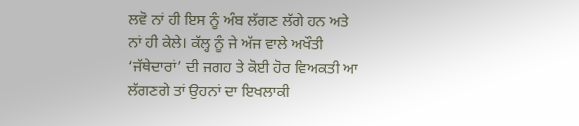ਲਵੋ ਨਾਂ ਹੀ ਇਸ ਨੂੰ ਅੰਬ ਲੱਗਣ ਲੱਗੇ ਹਨ ਅਤੇ ਨਾਂ ਹੀ ਕੇਲੇ। ਕੱਲ੍ਹ ਨੂੰ ਜੇ ਅੱਜ ਵਾਲੇ ਅਖੌਤੀ
‘ਜੱਥੇਦਾਰਾਂ’ ਦੀ ਜਗਹ ਤੇ ਕੋਈ ਹੋਰ ਵਿਅਕਤੀ ਆ ਲੱਗਣਗੇ ਤਾਂ ਉਹਨਾਂ ਦਾ ਇਖਲਾਕੀ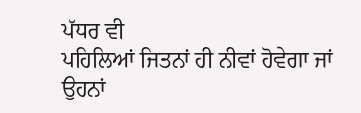ਪੱਧਰ ਵੀ
ਪਹਿਲਿਆਂ ਜਿਤਨਾਂ ਹੀ ਨੀਵਾਂ ਹੋਵੇਗਾ ਜਾਂ ਉਹਨਾਂ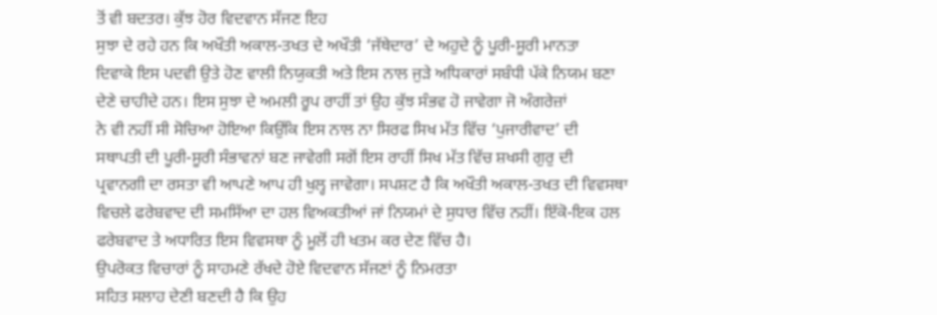ਤੋਂ ਵੀ ਬਦਤਰ। ਕੁੱਝ ਹੋਰ ਵਿਦਵਾਨ ਸੱਜਣ ਇਹ
ਸੁਝਾ ਦੇ ਰਹੇ ਹਨ ਕਿ ਅਖੌਤੀ ਅਕਾਲ-ਤਖਤ ਦੇ ਅਖੌਤੀ ‘ਜੱਥੇਦਾਰ’ ਦੇ ਅਹੁਦੇ ਨੂੰ ਪੂਰੀ-ਸੂਰੀ ਮਾਨਤਾ
ਦਿਵਾਕੇ ਇਸ ਪਦਵੀ ਉਤੇ ਹੋਣ ਵਾਲੀ ਨਿਯੁਕਤੀ ਅਤੇ ਇਸ ਨਾਲ ਜੁੜੇ ਅਧਿਕਾਰਾਂ ਸਬੰਧੀ ਪੱਕੇ ਨਿਯਮ ਬਣਾ
ਦੇਣੇ ਚਾਹੀਦੇ ਹਨ। ਇਸ ਸੁਝਾ ਦੇ ਅਮਲੀ ਰੂਪ ਰਾਹੀਂ ਤਾਂ ਉਹ ਕੁੱਝ ਸੰਭਵ ਹੋ ਜਾਵੇਗਾ ਜੋ ਅੰਗਰੇਜ਼ਾਂ
ਨੇ ਵੀ ਨਹੀਂ ਸੀ ਸੋਚਿਆ ਹੋਇਆ ਕਿਉਂਕਿ ਇਸ ਨਾਲ ਨਾ ਸਿਰਫ ਸਿਖ ਮੱਤ ਵਿੱਚ ‘ਪੁਜਾਰੀਵਾਦ’ ਦੀ
ਸਥਾਪਤੀ ਦੀ ਪੂਰੀ-ਸੂਰੀ ਸੰਭਾਵਨਾਂ ਬਣ ਜਾਵੇਗੀ ਸਗੋਂ ਇਸ ਰਾਹੀਂ ਸਿਖ ਮੱਤ ਵਿੱਚ ਸ਼ਖਸੀ ਗੁਰੁ ਦੀ
ਪ੍ਰਵਾਨਗੀ ਦਾ ਰਸਤਾ ਵੀ ਆਪਣੇ ਆਪ ਹੀ ਖੁਲ੍ਹ ਜਾਵੇਗਾ। ਸਪਸ਼ਟ ਹੈ ਕਿ ਅਖੌਤੀ ਅਕਾਲ-ਤਖਤ ਦੀ ਵਿਵਸਥਾ
ਵਿਚਲੇ ਫਰੇਬਵਾਦ ਦੀ ਸਮਸਿੱਆ ਦਾ ਹਲ ਵਿਅਕਤੀਆਂ ਜਾਂ ਨਿਯਮਾਂ ਦੇ ਸੁਧਾਰ ਵਿੱਚ ਨਹੀਂ। ਇੱਕੋ-ਇਕ ਹਲ
ਫਰੇਬਵਾਦ ਤੇ ਅਧਾਰਿਤ ਇਸ ਵਿਵਸਥਾ ਨੂੰ ਮੂਲੋਂ ਹੀ ਖਤਮ ਕਰ ਦੇਣ ਵਿੱਚ ਹੈ।
ਉਪਰੋਕਤ ਵਿਚਾਰਾਂ ਨੂੰ ਸਾਹਮਣੇ ਰੱਖਦੇ ਹੋਏ ਵਿਦਵਾਨ ਸੱਜਣਾਂ ਨੂੰ ਨਿਮਰਤਾ
ਸਹਿਤ ਸਲਾਹ ਦੇਣੀ ਬਣਦੀ ਹੈ ਕਿ ਉਹ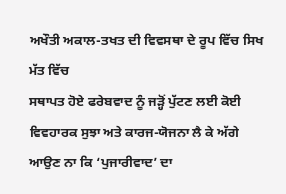ਅਖੌਤੀ ਅਕਾਲ-ਤਖਤ ਦੀ ਵਿਵਸਥਾ ਦੇ ਰੂਪ ਵਿੱਚ ਸਿਖ ਮੱਤ ਵਿੱਚ
ਸਥਾਪਤ ਹੋਏ ਫਰੇਬਵਾਦ ਨੂੰ ਜੜ੍ਹੋਂ ਪੁੱਟਣ ਲਈ ਕੋਈ ਵਿਵਹਾਰਕ ਸੁਝਾ ਅਤੇ ਕਾਰਜ-ਯੋਜਨਾ ਲੈ ਕੇ ਅੱਗੇ
ਆਉਣ ਨਾ ਕਿ ‘ਪੁਜਾਰੀਵਾਦ’ ਦਾ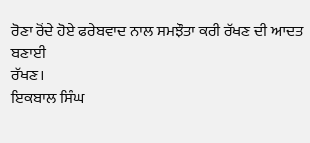ਰੋਣਾ ਰੋਂਦੇ ਹੋਏ ਫਰੇਬਵਾਦ ਨਾਲ ਸਮਝੌਤਾ ਕਰੀ ਰੱਖਣ ਦੀ ਆਦਤ ਬਣਾਈ
ਰੱਖਣ।
ਇਕਬਾਲ ਸਿੰਘ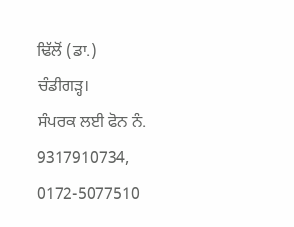ਢਿੱਲੋਂ (ਡਾ.)
ਚੰਡੀਗੜ੍ਹ।
ਸੰਪਰਕ ਲਈ ਫੋਨ ਨੰ. 9317910734, 0172-5077510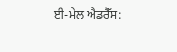ਈ-ਮੇਲ ਐਡਰੈੱਸ: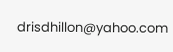drisdhillon@yahoo.com